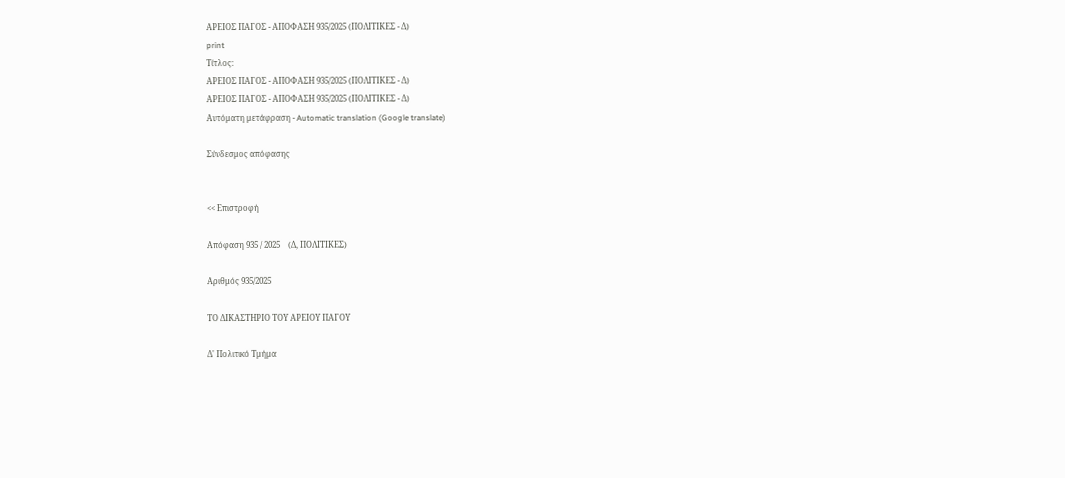ΑΡΕΙΟΣ ΠΑΓΟΣ - ΑΠΟΦΑΣΗ 935/2025 (ΠΟΛΙΤΙΚΕΣ - Δ)
print
Τίτλος:
ΑΡΕΙΟΣ ΠΑΓΟΣ - ΑΠΟΦΑΣΗ 935/2025 (ΠΟΛΙΤΙΚΕΣ - Δ)
ΑΡΕΙΟΣ ΠΑΓΟΣ - ΑΠΟΦΑΣΗ 935/2025 (ΠΟΛΙΤΙΚΕΣ - Δ)
Αυτόματη μετάφραση - Automatic translation (Google translate)

Σύνδεσμος απόφασης


<< Επιστροφή

Απόφαση 935 / 2025    (Δ, ΠΟΛΙΤΙΚΕΣ)

Αριθμός 935/2025

ΤΟ ΔΙΚΑΣΤΗΡΙΟ ΤΟΥ ΑΡΕΙΟΥ ΠΑΓΟΥ

Δ' Πολιτικό Τμήμα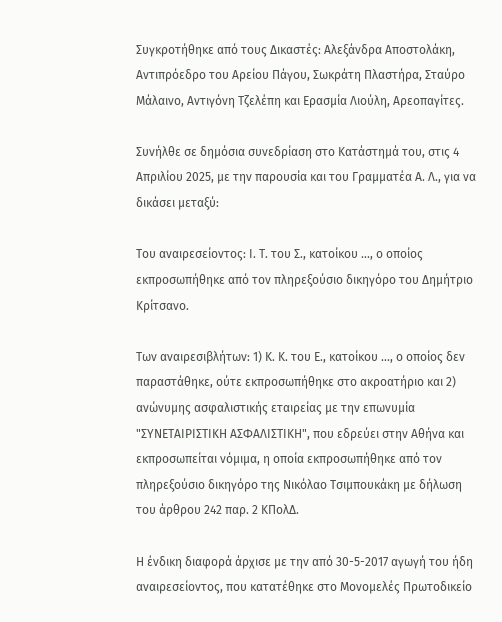Συγκροτήθηκε από τους Δικαστές: Αλεξάνδρα Αποστολάκη, Αντιπρόεδρο του Αρείου Πάγου, Σωκράτη Πλαστήρα, Σταύρο Μάλαινο, Αντιγόνη Τζελέπη και Ερασμία Λιούλη, Αρεοπαγίτες.

Συνήλθε σε δημόσια συνεδρίαση στο Κατάστημά του, στις 4 Απριλίου 2025, με την παρουσία και του Γραμματέα Α. Λ., για να δικάσει μεταξύ:

Του αναιρεσείοντος: Ι. Τ. του Σ., κατοίκου ..., ο οποίος εκπροσωπήθηκε από τον πληρεξούσιο δικηγόρο του Δημήτριο Κρίτσανο.

Των αναιρεσιβλήτων: 1) Κ. Κ. του Ε., κατοίκου ..., ο οποίος δεν παραστάθηκε, ούτε εκπροσωπήθηκε στο ακροατήριο και 2) ανώνυμης ασφαλιστικής εταιρείας με την επωνυμία "ΣΥΝΕΤΑΙΡΙΣΤΙΚΗ ΑΣΦΑΛΙΣΤΙΚΗ", που εδρεύει στην Αθήνα και εκπροσωπείται νόμιμα, η οποία εκπροσωπήθηκε από τον πληρεξούσιο δικηγόρο της Νικόλαο Τσιμπουκάκη με δήλωση του άρθρου 242 παρ. 2 ΚΠολΔ.

Η ένδικη διαφορά άρχισε με την από 30-5-2017 αγωγή του ήδη αναιρεσείοντος, που κατατέθηκε στο Μονομελές Πρωτοδικείο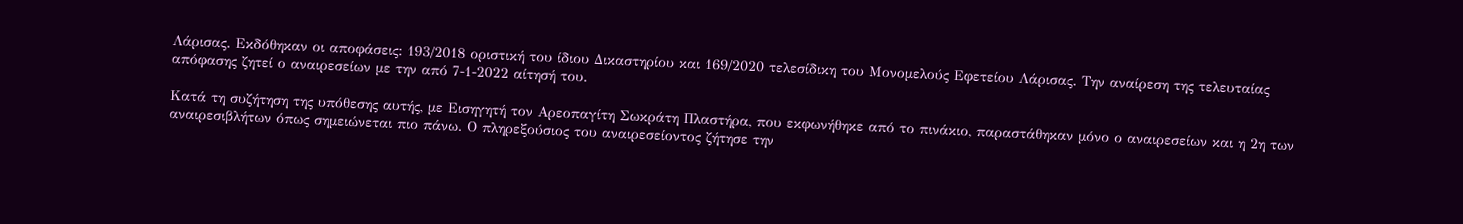Λάρισας. Εκδόθηκαν οι αποφάσεις: 193/2018 οριστική του ίδιου Δικαστηρίου και 169/2020 τελεσίδικη του Μονομελούς Εφετείου Λάρισας. Την αναίρεση της τελευταίας απόφασης ζητεί ο αναιρεσείων με την από 7-1-2022 αίτησή του.

Κατά τη συζήτηση της υπόθεσης αυτής, με Εισηγητή τον Αρεοπαγίτη Σωκράτη Πλαστήρα, που εκφωνήθηκε από το πινάκιο, παραστάθηκαν μόνο ο αναιρεσείων και η 2η των αναιρεσιβλήτων όπως σημειώνεται πιο πάνω. Ο πληρεξούσιος του αναιρεσείοντος ζήτησε την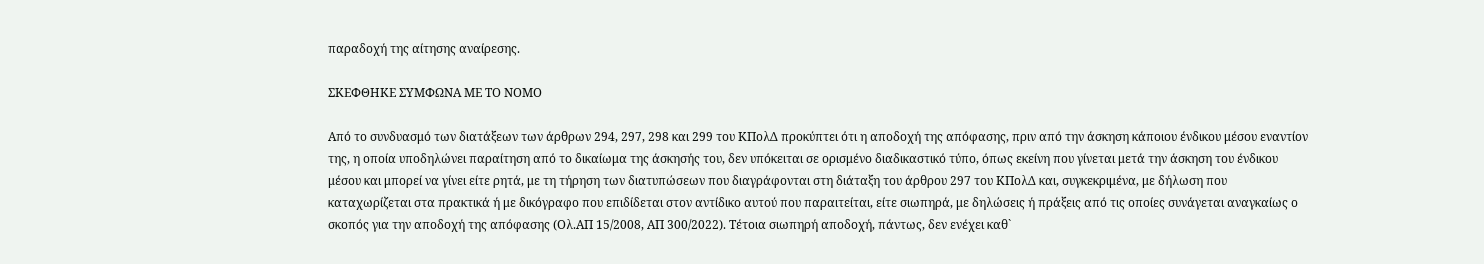παραδοχή της αίτησης αναίρεσης.

ΣΚΕΦΘΗΚΕ ΣΥΜΦΩΝΑ ΜΕ ΤΟ ΝΟΜΟ

Από το συνδυασμό των διατάξεων των άρθρων 294, 297, 298 και 299 του ΚΠολΔ προκύπτει ότι η αποδοχή της απόφασης, πριν από την άσκηση κάποιου ένδικου μέσου εναντίον της, η οποία υποδηλώνει παραίτηση από το δικαίωμα της άσκησής του, δεν υπόκειται σε ορισμένο διαδικαστικό τύπο, όπως εκείνη που γίνεται μετά την άσκηση του ένδικου μέσου και μπορεί να γίνει είτε ρητά, με τη τήρηση των διατυπώσεων που διαγράφονται στη διάταξη του άρθρου 297 του ΚΠολΔ και, συγκεκριμένα, με δήλωση που καταχωρίζεται στα πρακτικά ή με δικόγραφο που επιδίδεται στον αντίδικο αυτού που παραιτείται, είτε σιωπηρά, με δηλώσεις ή πράξεις από τις οποίες συνάγεται αναγκαίως ο σκοπός για την αποδοχή της απόφασης (Ολ.ΑΠ 15/2008, ΑΠ 300/2022). Τέτοια σιωπηρή αποδοχή, πάντως, δεν ενέχει καθ`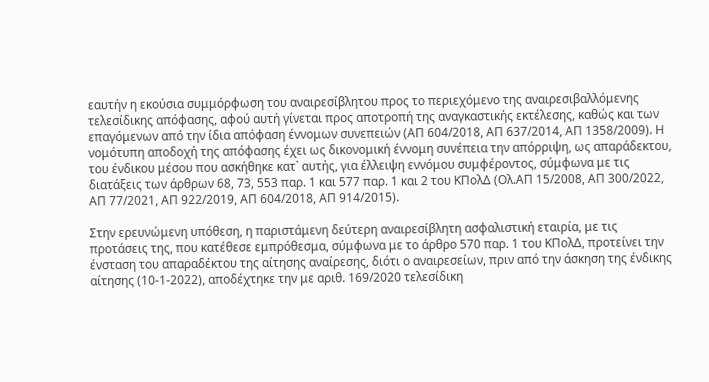εαυτήν η εκούσια συμμόρφωση του αναιρεσίβλητου προς το περιεχόμενο της αναιρεσιβαλλόμενης τελεσίδικης απόφασης, αφού αυτή γίνεται προς αποτροπή της αναγκαστικής εκτέλεσης, καθώς και των επαγόμενων από την ίδια απόφαση έννομων συνεπειών (ΑΠ 604/2018, ΑΠ 637/2014, ΑΠ 1358/2009). Η νομότυπη αποδοχή της απόφασης έχει ως δικονομική έννομη συνέπεια την απόρριψη, ως απαράδεκτου, του ένδικου μέσου που ασκήθηκε κατ` αυτής, για έλλειψη εννόμου συμφέροντος, σύμφωνα με τις διατάξεις των άρθρων 68, 73, 553 παρ. 1 και 577 παρ. 1 και 2 του ΚΠολΔ (Ολ.ΑΠ 15/2008, ΑΠ 300/2022, ΑΠ 77/2021, ΑΠ 922/2019, ΑΠ 604/2018, ΑΠ 914/2015).

Στην ερευνώμενη υπόθεση, η παριστάμενη δεύτερη αναιρεσίβλητη ασφαλιστική εταιρία, με τις προτάσεις της, που κατέθεσε εμπρόθεσμα, σύμφωνα με το άρθρο 570 παρ. 1 του ΚΠολΔ, προτείνει την ένσταση του απαραδέκτου της αίτησης αναίρεσης, διότι ο αναιρεσείων, πριν από την άσκηση της ένδικης αίτησης (10-1-2022), αποδέχτηκε την με αριθ. 169/2020 τελεσίδικη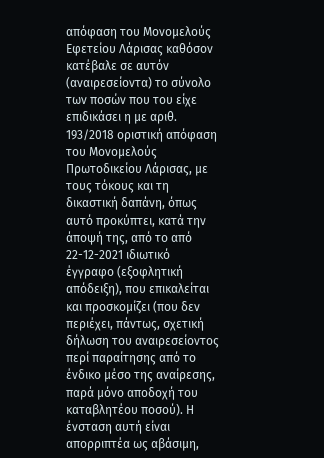απόφαση του Μονομελούς Εφετείου Λάρισας καθόσον κατέβαλε σε αυτόν (αναιρεσείοντα) το σύνολο των ποσών που του είχε επιδικάσει η με αριθ. 193/2018 οριστική απόφαση του Μονομελούς Πρωτοδικείου Λάρισας, με τους τόκους και τη δικαστική δαπάνη, όπως αυτό προκύπτει, κατά την άποψή της, από το από 22-12-2021 ιδιωτικό έγγραφο (εξοφλητική απόδειξη), που επικαλείται και προσκομίζει (που δεν περιέχει, πάντως, σχετική δήλωση του αναιρεσείοντος περί παραίτησης από το ένδικο μέσο της αναίρεσης, παρά μόνο αποδοχή του καταβλητέου ποσού). Η ένσταση αυτή είναι απορριπτέα ως αβάσιμη,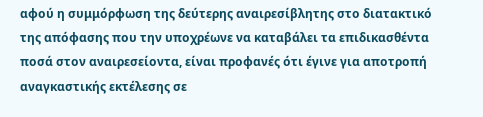αφού η συμμόρφωση της δεύτερης αναιρεσίβλητης στο διατακτικό της απόφασης που την υποχρέωνε να καταβάλει τα επιδικασθέντα ποσά στον αναιρεσείοντα, είναι προφανές ότι έγινε για αποτροπή αναγκαστικής εκτέλεσης σε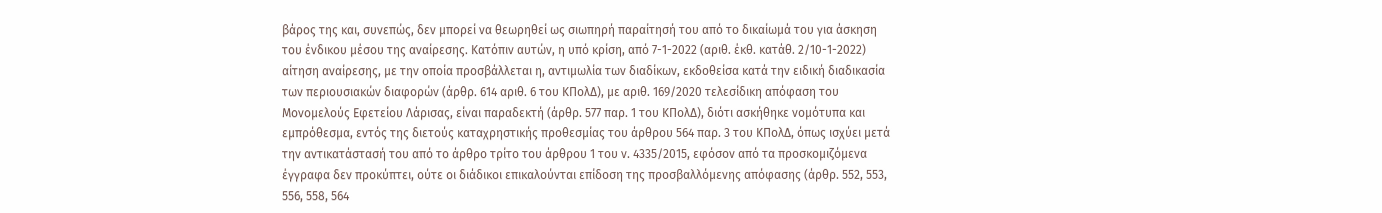βάρος της και, συνεπώς, δεν μπορεί να θεωρηθεί ως σιωπηρή παραίτησή του από το δικαίωμά του για άσκηση του ένδικου μέσου της αναίρεσης. Κατόπιν αυτών, η υπό κρίση, από 7-1-2022 (αριθ. έκθ. κατάθ. 2/10-1-2022) αίτηση αναίρεσης, με την οποία προσβάλλεται η, αντιμωλία των διαδίκων, εκδοθείσα κατά την ειδική διαδικασία των περιουσιακών διαφορών (άρθρ. 614 αριθ. 6 του ΚΠολΔ), με αριθ. 169/2020 τελεσίδικη απόφαση του Μονομελούς Εφετείου Λάρισας, είναι παραδεκτή (άρθρ. 577 παρ. 1 του ΚΠολΔ), διότι ασκήθηκε νομότυπα και εμπρόθεσμα, εντός της διετούς καταχρηστικής προθεσμίας του άρθρου 564 παρ. 3 του ΚΠολΔ, όπως ισχύει μετά την αντικατάστασή του από το άρθρο τρίτο του άρθρου 1 του ν. 4335/2015, εφόσον από τα προσκομιζόμενα έγγραφα δεν προκύπτει, ούτε οι διάδικοι επικαλούνται επίδοση της προσβαλλόμενης απόφασης (άρθρ. 552, 553, 556, 558, 564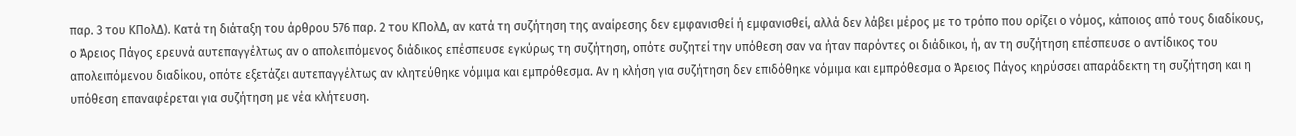παρ. 3 του ΚΠολΔ). Κατά τη διάταξη του άρθρου 576 παρ. 2 του ΚΠολΔ, αν κατά τη συζήτηση της αναίρεσης δεν εμφανισθεί ή εμφανισθεί, αλλά δεν λάβει μέρος με το τρόπο που ορίζει ο νόμος, κάποιος από τους διαδίκους, ο Άρειος Πάγος ερευνά αυτεπαγγέλτως αν ο απολειπόμενος διάδικος επέσπευσε εγκύρως τη συζήτηση, οπότε συζητεί την υπόθεση σαν να ήταν παρόντες οι διάδικοι, ή, αν τη συζήτηση επέσπευσε ο αντίδικος του απολειπόμενου διαδίκου, οπότε εξετάζει αυτεπαγγέλτως αν κλητεύθηκε νόμιμα και εμπρόθεσμα. Αν η κλήση για συζήτηση δεν επιδόθηκε νόμιμα και εμπρόθεσμα ο Άρειος Πάγος κηρύσσει απαράδεκτη τη συζήτηση και η υπόθεση επαναφέρεται για συζήτηση με νέα κλήτευση.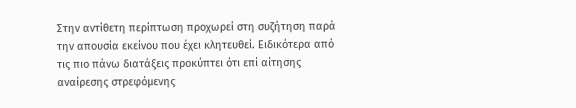Στην αντίθετη περίπτωση προχωρεί στη συζήτηση παρά την απουσία εκείνου που έχει κλητευθεί. Ειδικότερα από τις πιο πάνω διατάξεις προκύπτει ότι επί αίτησης αναίρεσης στρεφόμενης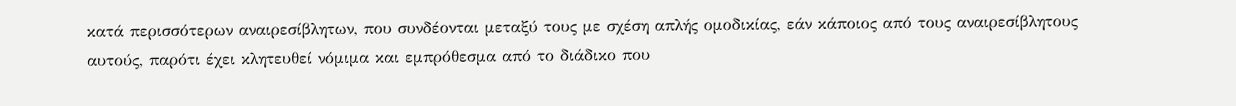κατά περισσότερων αναιρεσίβλητων, που συνδέονται μεταξύ τους με σχέση απλής ομοδικίας, εάν κάποιος από τους αναιρεσίβλητους αυτούς, παρότι έχει κλητευθεί νόμιμα και εμπρόθεσμα από το διάδικο που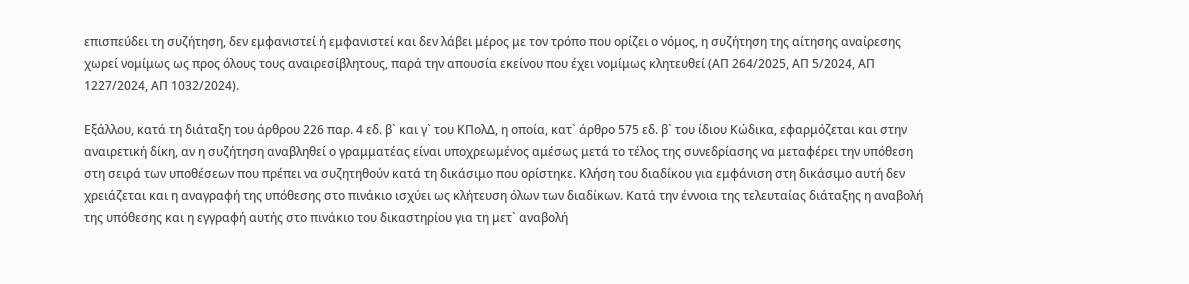επισπεύδει τη συζήτηση, δεν εμφανιστεί ή εμφανιστεί και δεν λάβει μέρος με τον τρόπο που ορίζει ο νόμος, η συζήτηση της αίτησης αναίρεσης χωρεί νομίμως ως προς όλους τους αναιρεσίβλητους, παρά την απουσία εκείνου που έχει νομίμως κλητευθεί (ΑΠ 264/2025, ΑΠ 5/2024, ΑΠ 1227/2024, ΑΠ 1032/2024).

Εξάλλου, κατά τη διάταξη του άρθρου 226 παρ. 4 εδ. β` και γ` του ΚΠολΔ, η οποία, κατ` άρθρο 575 εδ. β` του ίδιου Κώδικα, εφαρμόζεται και στην αναιρετική δίκη, αν η συζήτηση αναβληθεί ο γραμματέας είναι υποχρεωμένος αμέσως μετά το τέλος της συνεδρίασης να μεταφέρει την υπόθεση στη σειρά των υποθέσεων που πρέπει να συζητηθούν κατά τη δικάσιμο που ορίστηκε. Κλήση του διαδίκου για εμφάνιση στη δικάσιμο αυτή δεν χρειάζεται και η αναγραφή της υπόθεσης στο πινάκιο ισχύει ως κλήτευση όλων των διαδίκων. Κατά την έννοια της τελευταίας διάταξης η αναβολή της υπόθεσης και η εγγραφή αυτής στο πινάκιο του δικαστηρίου για τη μετ` αναβολή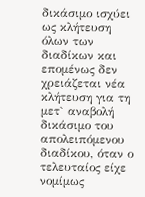δικάσιμο ισχύει ως κλήτευση όλων των διαδίκων και επομένως δεν χρειάζεται νέα κλήτευση για τη μετ` αναβολή δικάσιμο του απολειπόμενου διαδίκου, όταν ο τελευταίος είχε νομίμως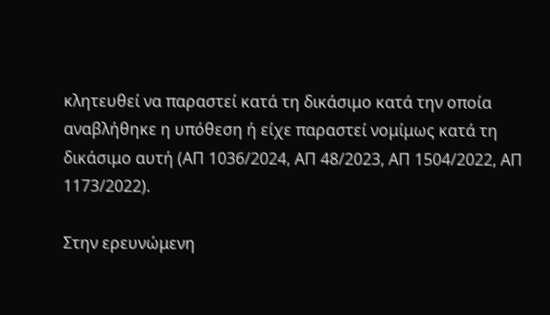κλητευθεί να παραστεί κατά τη δικάσιμο κατά την οποία αναβλήθηκε η υπόθεση ή είχε παραστεί νομίμως κατά τη δικάσιμο αυτή (ΑΠ 1036/2024, AΠ 48/2023, ΑΠ 1504/2022, ΑΠ 1173/2022).

Στην ερευνώμενη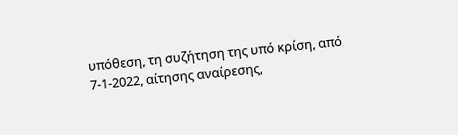υπόθεση, τη συζήτηση της υπό κρίση, από 7-1-2022, αίτησης αναίρεσης,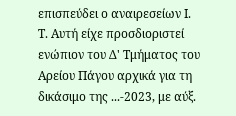επισπεύδει ο αναιρεσείων Ι. Τ. Αυτή είχε προσδιοριστεί ενώπιον του Δ' Τμήματος του Αρείου Πάγου αρχικά για τη δικάσιμο της ...-2023, με αύξ.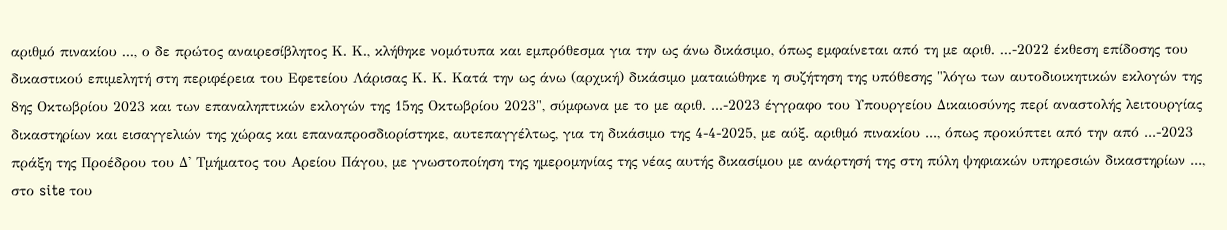αριθμό πινακίου ..., ο δε πρώτος αναιρεσίβλητος Κ. Κ., κλήθηκε νομότυπα και εμπρόθεσμα για την ως άνω δικάσιμο, όπως εμφαίνεται από τη με αριθ. ...-2022 έκθεση επίδοσης του δικαστικού επιμελητή στη περιφέρεια του Εφετείου Λάρισας Κ. Κ. Κατά την ως άνω (αρχική) δικάσιμο ματαιώθηκε η συζήτηση της υπόθεσης "λόγω των αυτοδιοικητικών εκλογών της 8ης Οκτωβρίου 2023 και των επαναληπτικών εκλογών της 15ης Οκτωβρίου 2023", σύμφωνα με το με αριθ. ...-2023 έγγραφο του Υπουργείου Δικαιοσύνης περί αναστολής λειτουργίας δικαστηρίων και εισαγγελιών της χώρας και επαναπροσδιορίστηκε, αυτεπαγγέλτως, για τη δικάσιμο της 4-4-2025, με αύξ. αριθμό πινακίου ..., όπως προκύπτει από την από ...-2023 πράξη της Προέδρου του Δ' Τμήματος του Αρείου Πάγου, με γνωστοποίηση της ημερομηνίας της νέας αυτής δικασίμου με ανάρτησή της στη πύλη ψηφιακών υπηρεσιών δικαστηρίων ..., στο site του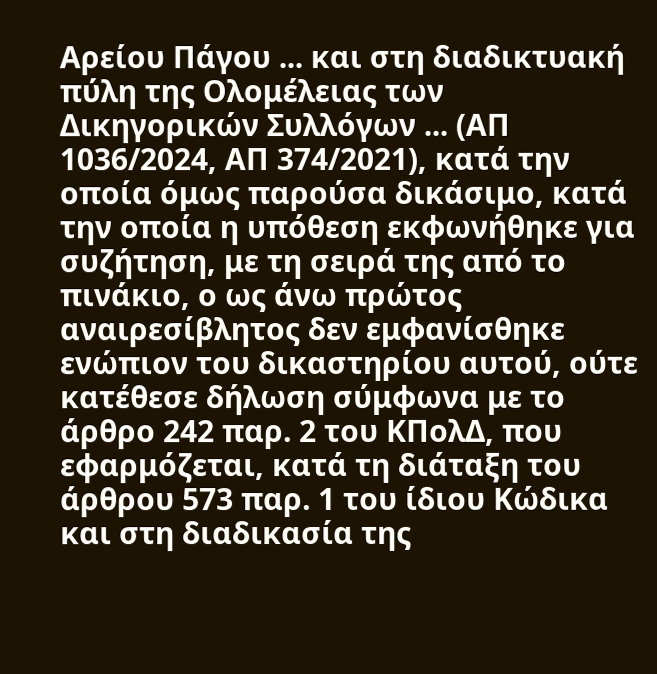Αρείου Πάγου ... και στη διαδικτυακή πύλη της Ολομέλειας των Δικηγορικών Συλλόγων ... (ΑΠ 1036/2024, ΑΠ 374/2021), κατά την οποία όμως παρούσα δικάσιμο, κατά την οποία η υπόθεση εκφωνήθηκε για συζήτηση, με τη σειρά της από το πινάκιο, ο ως άνω πρώτος αναιρεσίβλητος δεν εμφανίσθηκε ενώπιον του δικαστηρίου αυτού, ούτε κατέθεσε δήλωση σύμφωνα με το άρθρο 242 παρ. 2 του ΚΠολΔ, που εφαρμόζεται, κατά τη διάταξη του άρθρου 573 παρ. 1 του ίδιου Κώδικα και στη διαδικασία της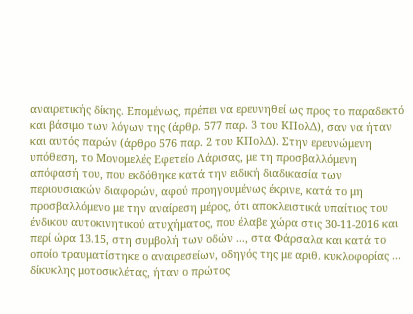αναιρετικής δίκης. Επομένως, πρέπει να ερευνηθεί ως προς το παραδεκτό και βάσιμο των λόγων της (άρθρ. 577 παρ. 3 του ΚΠολΔ), σαν να ήταν και αυτός παρών (άρθρο 576 παρ. 2 του ΚΠολΔ). Στην ερευνώμενη υπόθεση, το Μονομελές Εφετείο Λάρισας, με τη προσβαλλόμενη απόφασή του, που εκδόθηκε κατά την ειδική διαδικασία των περιουσιακών διαφορών, αφού προηγουμένως έκρινε, κατά το μη προσβαλλόμενο με την αναίρεση μέρος, ότι αποκλειστικά υπαίτιος του ένδικου αυτοκινητικού ατυχήματος, που έλαβε χώρα στις 30-11-2016 και περί ώρα 13.15, στη συμβολή των οδών ..., στα Φάρσαλα και κατά το οποίο τραυματίστηκε ο αναιρεσείων, οδηγός της με αριθ. κυκλοφορίας ... δίκυκλης μοτοσικλέτας, ήταν ο πρώτος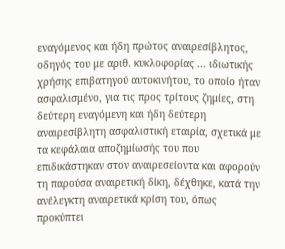εναγόμενος και ήδη πρώτος αναιρεσίβλητος, οδηγός του με αριθ. κυκλοφορίας ... ιδιωτικής χρήσης επιβατηγού αυτοκινήτου, το οποίο ήταν ασφαλισμένο, για τις προς τρίτους ζημίες, στη δεύτερη εναγόμενη και ήδη δεύτερη αναιρεσίβλητη ασφαλιστική εταιρία, σχετικά με τα κεφάλαια αποζημίωσής του που επιδικάστηκαν στον αναιρεσείοντα και αφορούν τη παρούσα αναιρετική δίκη, δέχθηκε, κατά την ανέλεγκτη αναιρετικά κρίση του, όπως προκύπτει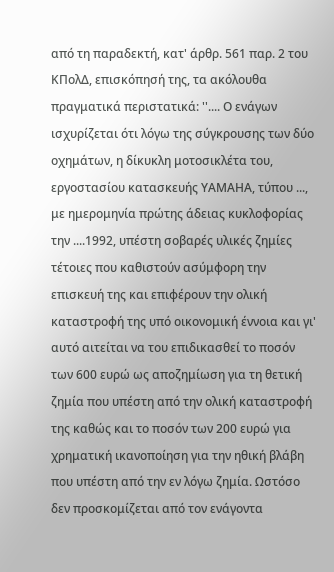από τη παραδεκτή, κατ' άρθρ. 561 παρ. 2 του ΚΠολΔ, επισκόπησή της, τα ακόλουθα πραγματικά περιστατικά: ''.... Ο ενάγων ισχυρίζεται ότι λόγω της σύγκρουσης των δύο οχημάτων, η δίκυκλη μοτοσικλέτα του, εργοστασίου κατασκευής ΥΑΜΑΗΑ, τύπου ..., με ημερομηνία πρώτης άδειας κυκλοφορίας την ....1992, υπέστη σοβαρές υλικές ζημίες τέτοιες που καθιστούν ασύμφορη την επισκευή της και επιφέρουν την ολική καταστροφή της υπό οικονομική έννοια και γι' αυτό αιτείται να του επιδικασθεί το ποσόν των 600 ευρώ ως αποζημίωση για τη θετική ζημία που υπέστη από την ολική καταστροφή της καθώς και το ποσόν των 200 ευρώ για χρηματική ικανοποίηση για την ηθική βλάβη που υπέστη από την εν λόγω ζημία. Ωστόσο δεν προσκομίζεται από τον ενάγοντα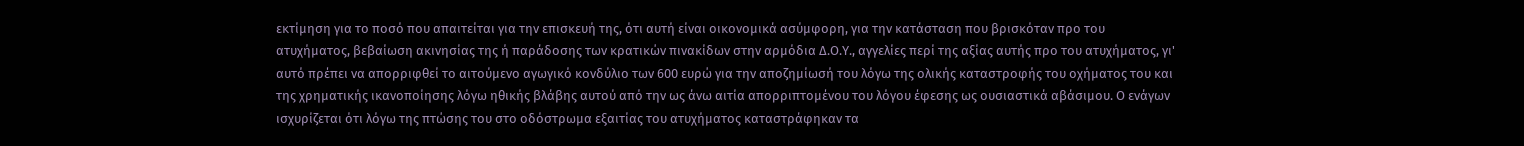εκτίμηση για το ποσό που απαιτείται για την επισκευή της, ότι αυτή είναι οικονομικά ασύμφορη, για την κατάσταση που βρισκόταν προ του ατυχήματος, βεβαίωση ακινησίας της ή παράδοσης των κρατικών πινακίδων στην αρμόδια Δ.Ο.Υ., αγγελίες περί της αξίας αυτής προ του ατυχήματος, γι' αυτό πρέπει να απορριφθεί το αιτούμενο αγωγικό κονδύλιο των 600 ευρώ για την αποζημίωσή του λόγω της ολικής καταστροφής του οχήματος του και της χρηματικής ικανοποίησης λόγω ηθικής βλάβης αυτού από την ως άνω αιτία απορριπτομένου του λόγου έφεσης ως ουσιαστικά αβάσιμου. Ο ενάγων ισχυρίζεται ότι λόγω της πτώσης του στο οδόστρωμα εξαιτίας του ατυχήματος καταστράφηκαν τα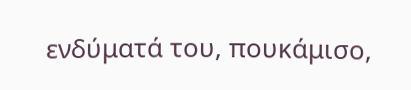ενδύματά του, πουκάμισο,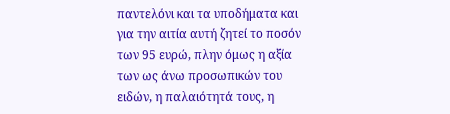παντελόνι και τα υποδήματα και για την αιτία αυτή ζητεί το ποσόν των 95 ευρώ, πλην όμως η αξία των ως άνω προσωπικών του ειδών, η παλαιότητά τους, η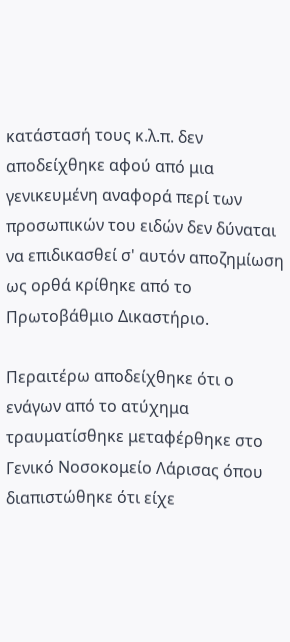κατάστασή τους κ.λ.π. δεν αποδείχθηκε αφού από μια γενικευμένη αναφορά περί των προσωπικών του ειδών δεν δύναται να επιδικασθεί σ' αυτόν αποζημίωση ως ορθά κρίθηκε από το Πρωτοβάθμιο Δικαστήριο.

Περαιτέρω αποδείχθηκε ότι ο ενάγων από το ατύχημα τραυματίσθηκε μεταφέρθηκε στο Γενικό Νοσοκομείο Λάρισας όπου διαπιστώθηκε ότι είχε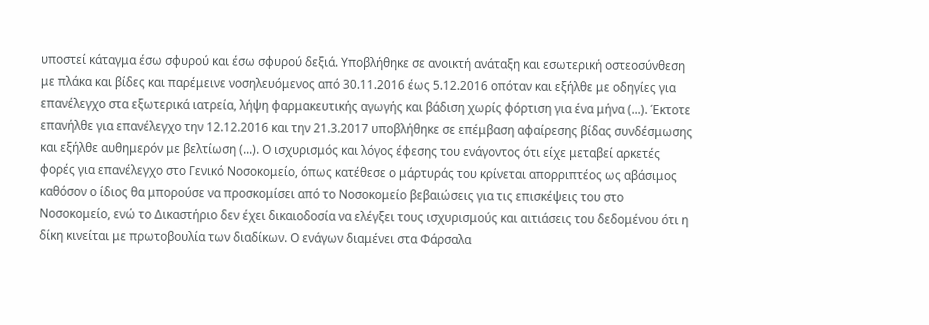υποστεί κάταγμα έσω σφυρού και έσω σφυρού δεξιά. Υποβλήθηκε σε ανοικτή ανάταξη και εσωτερική οστεοσύνθεση με πλάκα και βίδες και παρέμεινε νοσηλευόμενος από 30.11.2016 έως 5.12.2016 οπόταν και εξήλθε με οδηγίες για επανέλεγχο στα εξωτερικά ιατρεία, λήψη φαρμακευτικής αγωγής και βάδιση χωρίς φόρτιση για ένα μήνα (...). Έκτοτε επανήλθε για επανέλεγχο την 12.12.2016 και την 21.3.2017 υποβλήθηκε σε επέμβαση αφαίρεσης βίδας συνδέσμωσης και εξήλθε αυθημερόν με βελτίωση (...). Ο ισχυρισμός και λόγος έφεσης του ενάγοντος ότι είχε μεταβεί αρκετές φορές για επανέλεγχο στο Γενικό Νοσοκομείο, όπως κατέθεσε ο μάρτυράς του κρίνεται απορριπτέος ως αβάσιμος καθόσον ο ίδιος θα μπορούσε να προσκομίσει από το Νοσοκομείο βεβαιώσεις για τις επισκέψεις του στο Νοσοκομείο, ενώ το Δικαστήριο δεν έχει δικαιοδοσία να ελέγξει τους ισχυρισμούς και αιτιάσεις του δεδομένου ότι η δίκη κινείται με πρωτοβουλία των διαδίκων. Ο ενάγων διαμένει στα Φάρσαλα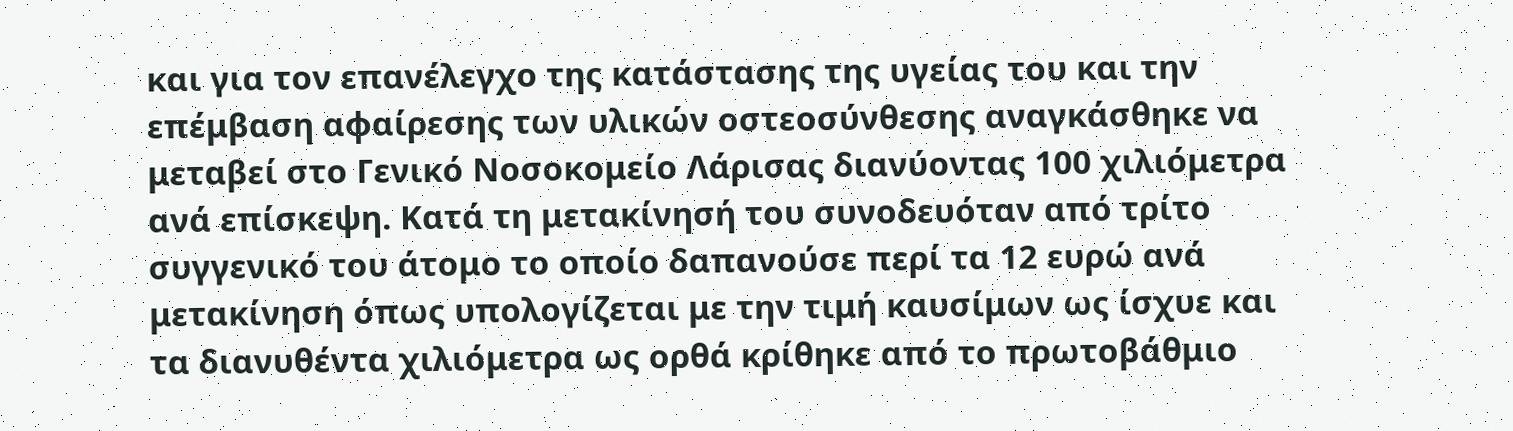και για τον επανέλεγχο της κατάστασης της υγείας του και την επέμβαση αφαίρεσης των υλικών οστεοσύνθεσης αναγκάσθηκε να μεταβεί στο Γενικό Νοσοκομείο Λάρισας διανύοντας 100 χιλιόμετρα ανά επίσκεψη. Κατά τη μετακίνησή του συνοδευόταν από τρίτο συγγενικό του άτομο το οποίο δαπανούσε περί τα 12 ευρώ ανά μετακίνηση όπως υπολογίζεται με την τιμή καυσίμων ως ίσχυε και τα διανυθέντα χιλιόμετρα ως ορθά κρίθηκε από το πρωτοβάθμιο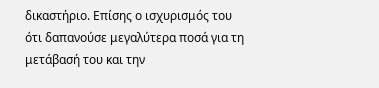δικαστήριο. Επίσης ο ισχυρισμός του ότι δαπανούσε μεγαλύτερα ποσά για τη μετάβασή του και την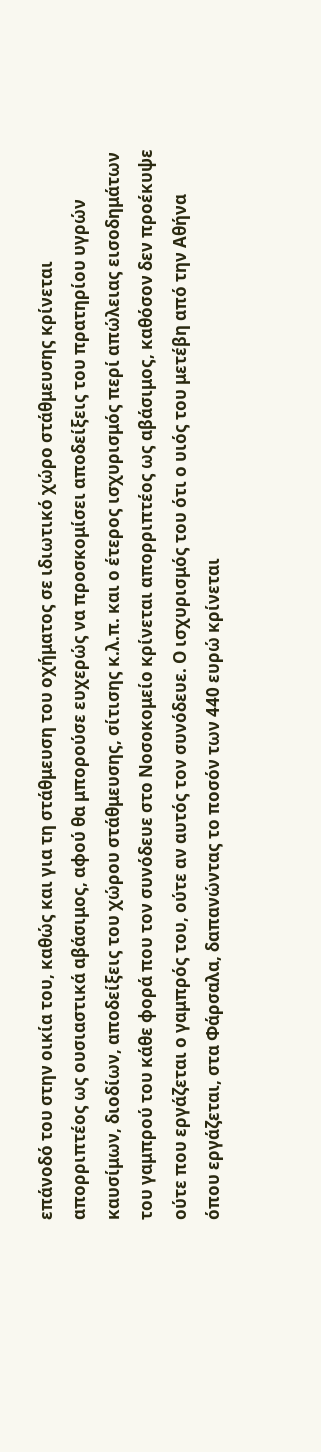επάνοδό του στην οικία του, καθώς και για τη στάθμευση του οχήματος σε ιδιωτικό χώρο στάθμευσης κρίνεται απορριπτέος ως ουσιαστικά αβάσιμος, αφού θα μπορούσε ευχερώς να προσκομίσει αποδείξεις του πρατηρίου υγρών καυσίμων, διοδίων, αποδείξεις του χώρου στάθμευσης, σίτισης κ.λ.π. και ο έτερος ισχυρισμός περί απώλειας εισοδημάτων του γαμπρού του κάθε φορά που τον συνόδευε στο Νοσοκομείο κρίνεται απορριπτέος ως αβάσιμος, καθόσον δεν προέκυψε ούτε που εργάζεται ο γαμπρός του, ούτε αν αυτός τον συνόδευε. Ο ισχυρισμός του ότι ο υιός του μετέβη από την Αθήνα όπου εργάζεται, στα Φάρσαλα, δαπανώντας το ποσόν των 440 ευρώ κρίνεται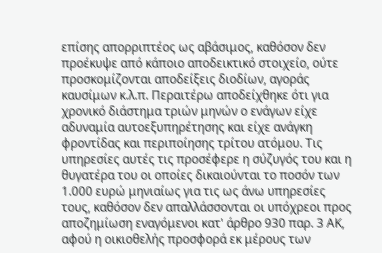επίσης απορριπτέος ως αβάσιμος, καθόσον δεν προέκυψε από κάποιο αποδεικτικό στοιχείο, ούτε προσκομίζονται αποδείξεις διοδίων, αγοράς καυσίμων κ.λ.π. Περαιτέρω αποδείχθηκε ότι για χρονικό διάστημα τριών μηνών ο ενάγων είχε αδυναμία αυτοεξυπηρέτησης και είχε ανάγκη φροντίδας και περιποίησης τρίτου ατόμου. Τις υπηρεσίες αυτές τις προσέφερε η σύζυγός του και η θυγατέρα του οι οποίες δικαιούνται το ποσόν των 1.000 ευρώ μηνιαίως για τις ως άνω υπηρεσίες τους, καθόσον δεν απαλλάσσονται οι υπόχρεοι προς αποζημίωση εναγόμενοι κατ' άρθρο 930 παρ. 3 ΑΚ, αφού η οικιοθελής προσφορά εκ μέρους των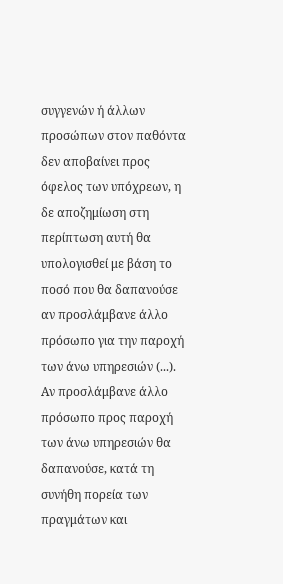συγγενών ή άλλων προσώπων στον παθόντα δεν αποβαίνει προς όφελος των υπόχρεων, η δε αποζημίωση στη περίπτωση αυτή θα υπολογισθεί με βάση το ποσό που θα δαπανούσε αν προσλάμβανε άλλο πρόσωπο για την παροχή των άνω υπηρεσιών (...). Αν προσλάμβανε άλλο πρόσωπο προς παροχή των άνω υπηρεσιών θα δαπανούσε, κατά τη συνήθη πορεία των πραγμάτων και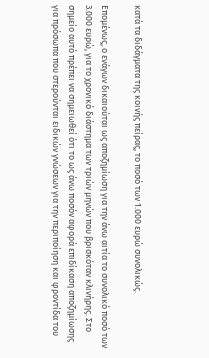κατά τα διδάγματα της κοινής πείρας, το ποσό των 1.000 ευρώ συνολικώς.

Επομένως, ο ενάγων δικαιούται ως αποζημίωση για την άνω αιτία το συνολικό ποσό των 3.000 ευρώ, για το χρονικό διάστημα των τριών μηνών που βρισκόταν κλινήρης. Στο σημείο αυτό πρέπει να σημειωθεί ότι το ως άνω ποσόν αφορά επιδίκαση αποζημίωσης για πρόσωπα που στερούνται ειδικών γνώσεων για την περιποίηση και φροντίδα του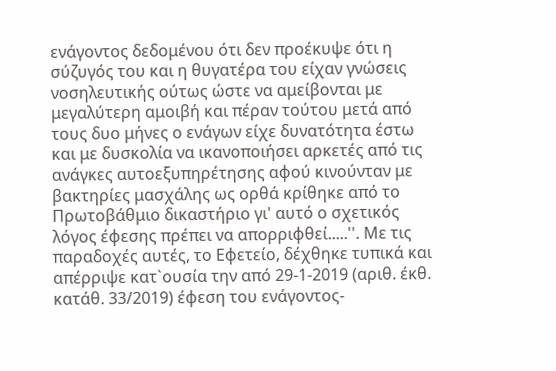ενάγοντος δεδομένου ότι δεν προέκυψε ότι η σύζυγός του και η θυγατέρα του είχαν γνώσεις νοσηλευτικής ούτως ώστε να αμείβονται με μεγαλύτερη αμοιβή και πέραν τούτου μετά από τους δυο μήνες ο ενάγων είχε δυνατότητα έστω και με δυσκολία να ικανοποιήσει αρκετές από τις ανάγκες αυτοεξυπηρέτησης αφού κινούνταν με βακτηρίες μασχάλης ως ορθά κρίθηκε από το Πρωτοβάθμιο δικαστήριο γι' αυτό ο σχετικός λόγος έφεσης πρέπει να απορριφθεί.....''. Με τις παραδοχές αυτές, το Εφετείο, δέχθηκε τυπικά και απέρριψε κατ`ουσία την από 29-1-2019 (αριθ. έκθ. κατάθ. 33/2019) έφεση του ενάγοντος-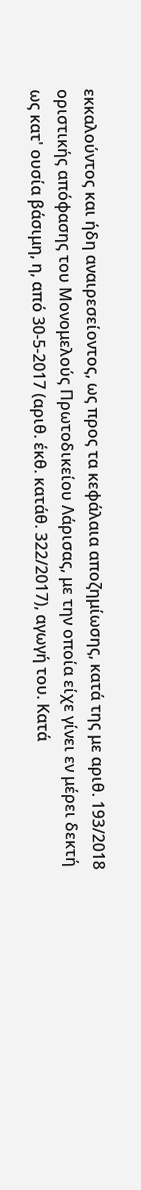εκκαλούντος και ήδη αναιρεσείοντος, ως προς τα κεφάλαια αποζημίωσης, κατά της με αριθ. 193/2018 οριστικής απόφασης του Μονομελούς Πρωτοδικείου Λάρισας, με την οποία είχε γίνει εν μέρει δεκτή ως κατ' ουσία βάσιμη, η, από 30-5-2017 (αριθ. έκθ. κατάθ. 322/2017), αγωγή του. Κατά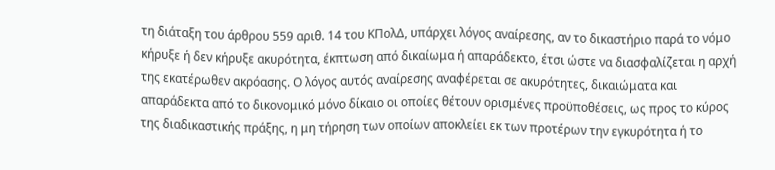τη διάταξη του άρθρου 559 αριθ. 14 του ΚΠολΔ, υπάρχει λόγος αναίρεσης, αν το δικαστήριο παρά το νόμο κήρυξε ή δεν κήρυξε ακυρότητα, έκπτωση από δικαίωμα ή απαράδεκτο, έτσι ώστε να διασφαλίζεται η αρχή της εκατέρωθεν ακρόασης. Ο λόγος αυτός αναίρεσης αναφέρεται σε ακυρότητες, δικαιώματα και απαράδεκτα από το δικονομικό μόνο δίκαιο οι οποίες θέτουν ορισμένες προϋποθέσεις, ως προς το κύρος της διαδικαστικής πράξης, η μη τήρηση των οποίων αποκλείει εκ των προτέρων την εγκυρότητα ή το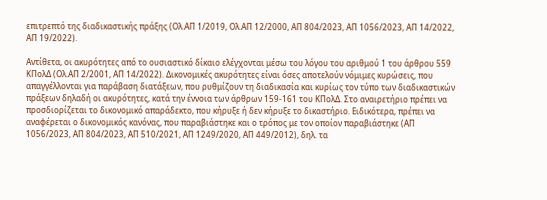επιτρεπτό της διαδικαστικής πράξης (Ολ.ΑΠ 1/2019, Ολ.ΑΠ 12/2000, ΑΠ 804/2023, ΑΠ 1056/2023, ΑΠ 14/2022, ΑΠ 19/2022).

Αντίθετα, οι ακυρότητες από το ουσιαστικό δίκαιο ελέγχονται μέσω του λόγου του αριθμού 1 του άρθρου 559 ΚΠολΔ (Ολ.ΑΠ 2/2001, ΑΠ 14/2022). Δικονομικές ακυρότητες είναι όσες αποτελούν νόμιμες κυρώσεις, που απαγγέλλονται για παράβαση διατάξεων, που ρυθμίζουν τη διαδικασία και κυρίως τον τύπο των διαδικαστικών πράξεων δηλαδή οι ακυρότητες, κατά την έννοια των άρθρων 159-161 του ΚΠολΔ. Στο αναιρετήριο πρέπει να προσδιορίζεται το δικονομικό απαράδεκτο, που κήρυξε ή δεν κήρυξε το δικαστήριο. Ειδικότερα, πρέπει να αναφέρεται ο δικονομικός κανόνας, που παραβιάστηκε και ο τρόπος με τον οποίον παραβιάστηκε (ΑΠ 1056/2023, ΑΠ 804/2023, ΑΠ 510/2021, ΑΠ 1249/2020, ΑΠ 449/2012), δηλ. τα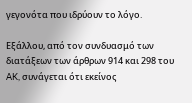γεγονότα που ιδρύουν το λόγο.

Εξάλλου, από τον συνδυασμό των διατάξεων των άρθρων 914 και 298 του AK, συνάγεται ότι εκείνος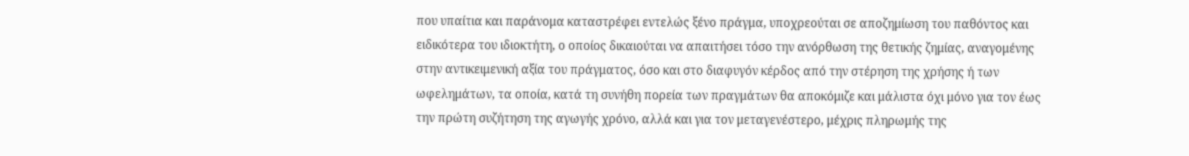που υπαίτια και παράνομα καταστρέφει εντελώς ξένο πράγμα, υποχρεούται σε αποζημίωση του παθόντος και ειδικότερα του ιδιοκτήτη, ο οποίος δικαιούται να απαιτήσει τόσο την ανόρθωση της θετικής ζημίας, αναγομένης στην αντικειμενική αξία του πράγματος, όσο και στο διαφυγόν κέρδος από την στέρηση της χρήσης ή των ωφελημάτων, τα οποία, κατά τη συνήθη πορεία των πραγμάτων θα αποκόμιζε και μάλιστα όχι μόνο για τον έως την πρώτη συζήτηση της αγωγής χρόνο, αλλά και για τον μεταγενέστερο, μέχρις πληρωμής της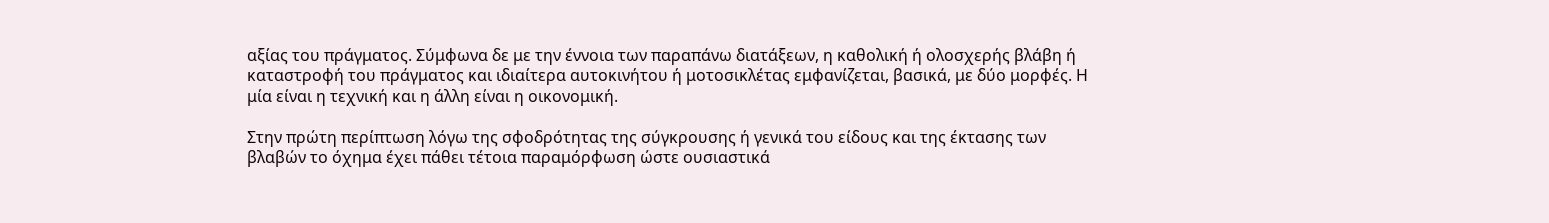αξίας του πράγματος. Σύμφωνα δε με την έννοια των παραπάνω διατάξεων, η καθολική ή ολοσχερής βλάβη ή καταστροφή του πράγματος και ιδιαίτερα αυτοκινήτου ή μοτοσικλέτας εμφανίζεται, βασικά, με δύο μορφές. Η μία είναι η τεχνική και η άλλη είναι η οικονομική.

Στην πρώτη περίπτωση λόγω της σφοδρότητας της σύγκρουσης ή γενικά του είδους και της έκτασης των βλαβών το όχημα έχει πάθει τέτοια παραμόρφωση ώστε ουσιαστικά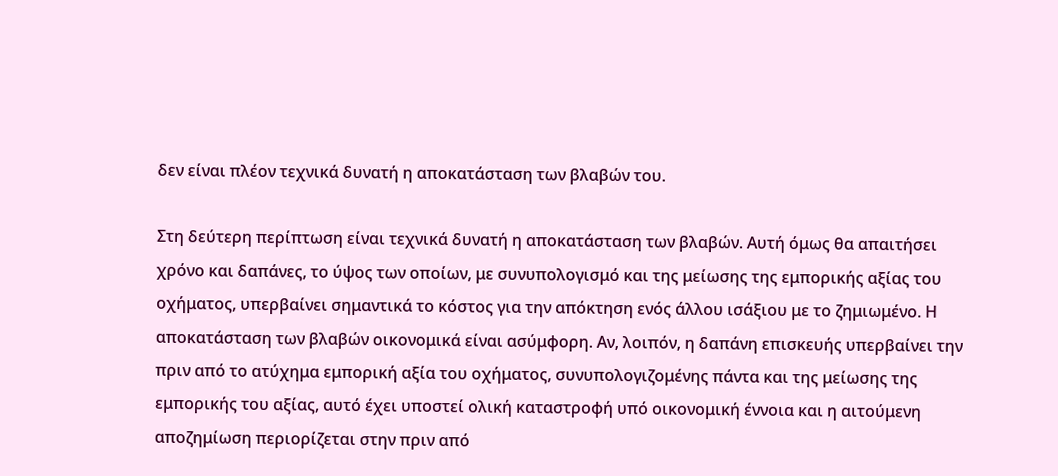δεν είναι πλέον τεχνικά δυνατή η αποκατάσταση των βλαβών του.

Στη δεύτερη περίπτωση είναι τεχνικά δυνατή η αποκατάσταση των βλαβών. Αυτή όμως θα απαιτήσει χρόνο και δαπάνες, το ύψος των οποίων, με συνυπολογισμό και της μείωσης της εμπορικής αξίας του οχήματος, υπερβαίνει σημαντικά το κόστος για την απόκτηση ενός άλλου ισάξιου με το ζημιωμένο. Η αποκατάσταση των βλαβών οικονομικά είναι ασύμφορη. Αν, λοιπόν, η δαπάνη επισκευής υπερβαίνει την πριν από το ατύχημα εμπορική αξία του οχήματος, συνυπολογιζομένης πάντα και της μείωσης της εμπορικής του αξίας, αυτό έχει υποστεί ολική καταστροφή υπό οικονομική έννοια και η αιτούμενη αποζημίωση περιορίζεται στην πριν από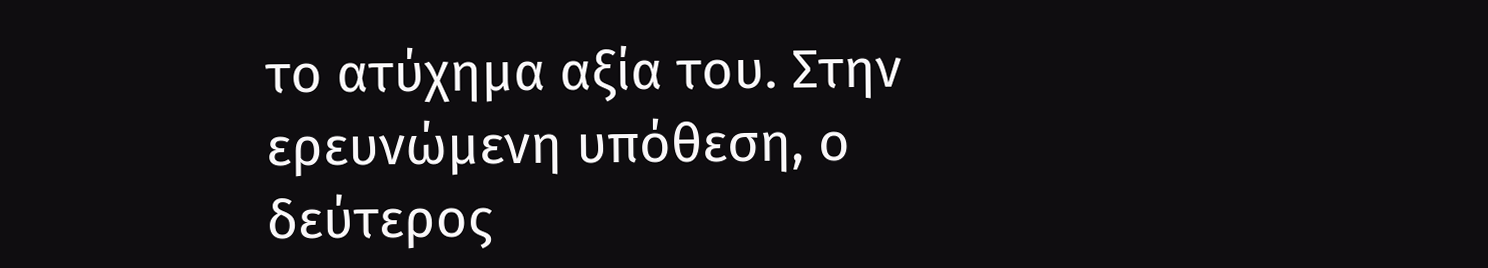το ατύχημα αξία του. Στην ερευνώμενη υπόθεση, ο δεύτερος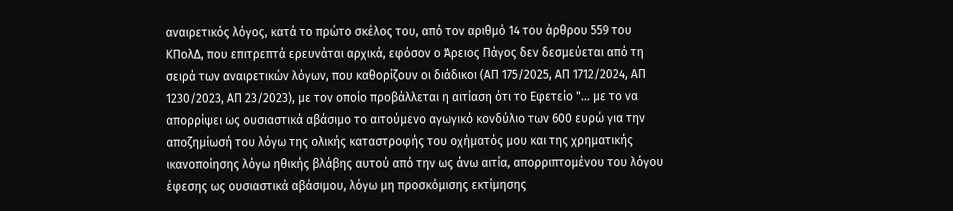αναιρετικός λόγος, κατά το πρώτο σκέλος του, από τον αριθμό 14 του άρθρου 559 του ΚΠολΔ, που επιτρεπτά ερευνάται αρχικά, εφόσον ο Άρειος Πάγος δεν δεσμεύεται από τη σειρά των αναιρετικών λόγων, που καθορίζουν οι διάδικοι (ΑΠ 175/2025, ΑΠ 1712/2024, ΑΠ 1230/2023, ΑΠ 23/2023), με τον οποίο προβάλλεται η αιτίαση ότι το Εφετείο "... με το να απορρίψει ως ουσιαστικά αβάσιμο το αιτούμενο αγωγικό κονδύλιο των 600 ευρώ για την αποζημίωσή του λόγω της ολικής καταστροφής του οχήματός μου και της χρηματικής ικανοποίησης λόγω ηθικής βλάβης αυτού από την ως άνω αιτία, απορριπτομένου του λόγου έφεσης ως ουσιαστικά αβάσιμου, λόγω μη προσκόμισης εκτίμησης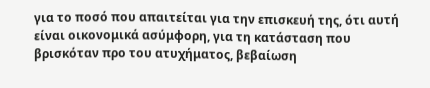για το ποσό που απαιτείται για την επισκευή της, ότι αυτή είναι οικονομικά ασύμφορη, για τη κατάσταση που βρισκόταν προ του ατυχήματος, βεβαίωση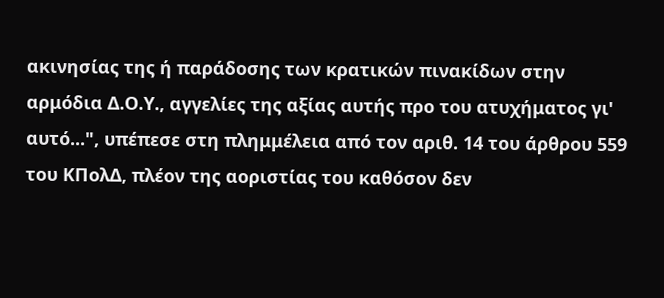ακινησίας της ή παράδοσης των κρατικών πινακίδων στην αρμόδια Δ.Ο.Υ., αγγελίες της αξίας αυτής προ του ατυχήματος γι' αυτό...", υπέπεσε στη πλημμέλεια από τον αριθ. 14 του άρθρου 559 του ΚΠολΔ, πλέον της αοριστίας του καθόσον δεν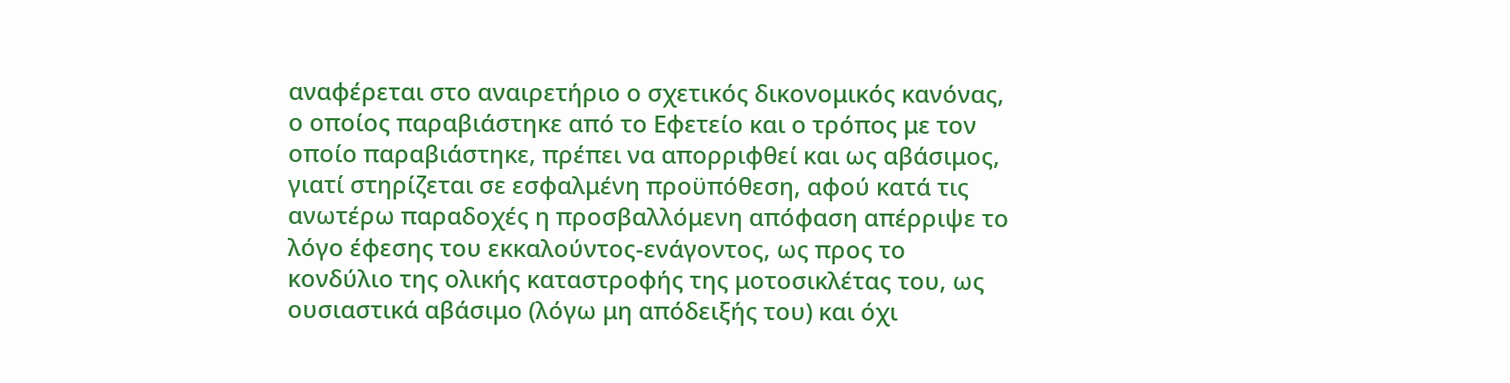αναφέρεται στο αναιρετήριο ο σχετικός δικονομικός κανόνας, ο οποίος παραβιάστηκε από το Εφετείο και ο τρόπος με τον οποίο παραβιάστηκε, πρέπει να απορριφθεί και ως αβάσιμος, γιατί στηρίζεται σε εσφαλμένη προϋπόθεση, αφού κατά τις ανωτέρω παραδοχές η προσβαλλόμενη απόφαση απέρριψε το λόγο έφεσης του εκκαλούντος-ενάγοντος, ως προς το κονδύλιο της ολικής καταστροφής της μοτοσικλέτας του, ως ουσιαστικά αβάσιμο (λόγω μη απόδειξής του) και όχι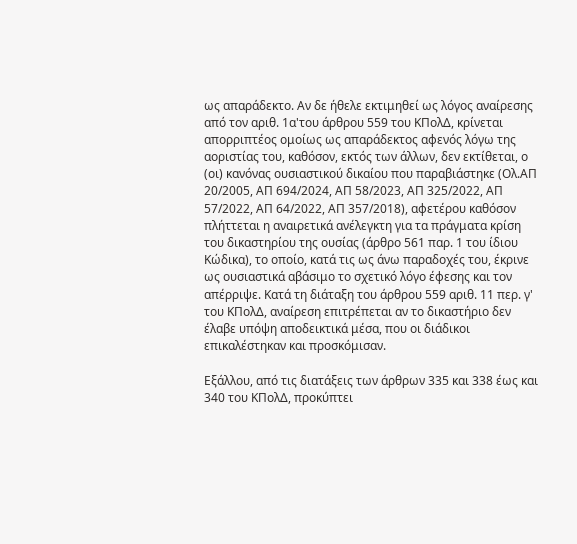ως απαράδεκτο. Αν δε ήθελε εκτιμηθεί ως λόγος αναίρεσης από τον αριθ. 1α'του άρθρου 559 του ΚΠολΔ, κρίνεται απορριπτέος ομοίως ως απαράδεκτος αφενός λόγω της αοριστίας του, καθόσον, εκτός των άλλων, δεν εκτίθεται, ο (οι) κανόνας ουσιαστικού δικαίου που παραβιάστηκε (Ολ.ΑΠ 20/2005, ΑΠ 694/2024, ΑΠ 58/2023, ΑΠ 325/2022, ΑΠ 57/2022, ΑΠ 64/2022, ΑΠ 357/2018), αφετέρου καθόσον πλήττεται η αναιρετικά ανέλεγκτη για τα πράγματα κρίση του δικαστηρίου της ουσίας (άρθρο 561 παρ. 1 του ίδιου Κώδικα), το οποίο, κατά τις ως άνω παραδοχές του, έκρινε ως ουσιαστικά αβάσιμο το σχετικό λόγο έφεσης και τον απέρριψε. Κατά τη διάταξη του άρθρου 559 αριθ. 11 περ. γ' του ΚΠολΔ, αναίρεση επιτρέπεται αν το δικαστήριο δεν έλαβε υπόψη αποδεικτικά μέσα, που οι διάδικοι επικαλέστηκαν και προσκόμισαν.

Εξάλλου, από τις διατάξεις των άρθρων 335 και 338 έως και 340 του ΚΠολΔ, προκύπτει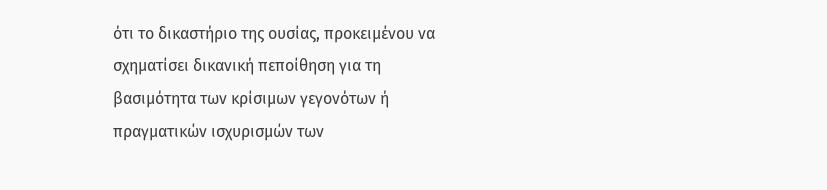ότι το δικαστήριο της ουσίας, προκειμένου να σχηματίσει δικανική πεποίθηση για τη βασιμότητα των κρίσιμων γεγονότων ή πραγματικών ισχυρισμών των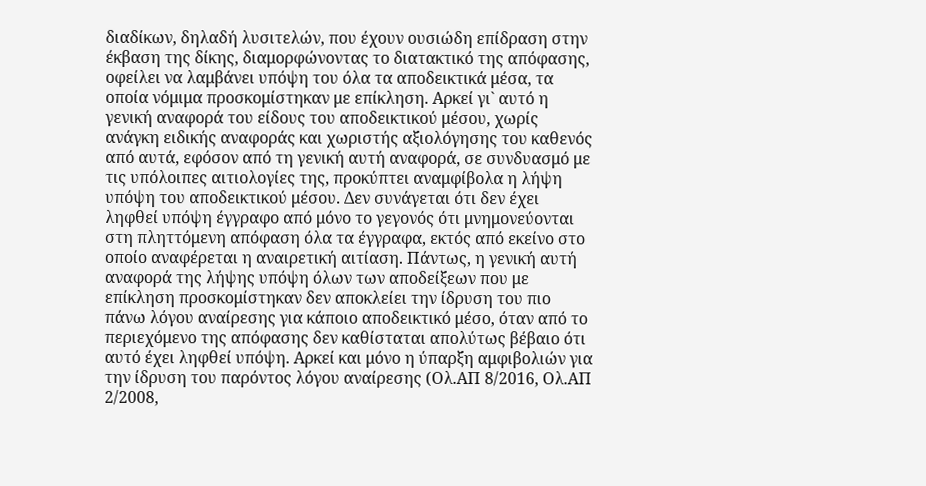διαδίκων, δηλαδή λυσιτελών, που έχουν ουσιώδη επίδραση στην έκβαση της δίκης, διαμορφώνοντας το διατακτικό της απόφασης, οφείλει να λαμβάνει υπόψη του όλα τα αποδεικτικά μέσα, τα οποία νόμιμα προσκομίστηκαν με επίκληση. Αρκεί γι` αυτό η γενική αναφορά του είδους του αποδεικτικού μέσου, χωρίς ανάγκη ειδικής αναφοράς και χωριστής αξιολόγησης του καθενός από αυτά, εφόσον από τη γενική αυτή αναφορά, σε συνδυασμό με τις υπόλοιπες αιτιολογίες της, προκύπτει αναμφίβολα η λήψη υπόψη του αποδεικτικού μέσου. Δεν συνάγεται ότι δεν έχει ληφθεί υπόψη έγγραφο από μόνο το γεγονός ότι μνημονεύονται στη πληττόμενη απόφαση όλα τα έγγραφα, εκτός από εκείνο στο οποίο αναφέρεται η αναιρετική αιτίαση. Πάντως, η γενική αυτή αναφορά της λήψης υπόψη όλων των αποδείξεων που με επίκληση προσκομίστηκαν δεν αποκλείει την ίδρυση του πιο πάνω λόγου αναίρεσης για κάποιο αποδεικτικό μέσο, όταν από το περιεχόμενο της απόφασης δεν καθίσταται απολύτως βέβαιο ότι αυτό έχει ληφθεί υπόψη. Αρκεί και μόνο η ύπαρξη αμφιβολιών για την ίδρυση του παρόντος λόγου αναίρεσης (Ολ.ΑΠ 8/2016, Ολ.ΑΠ 2/2008,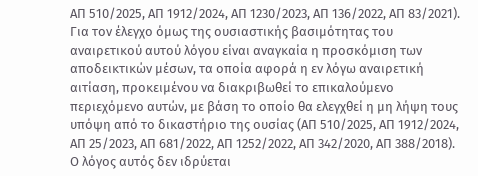ΑΠ 510/2025, AΠ 1912/2024, ΑΠ 1230/2023, ΑΠ 136/2022, ΑΠ 83/2021). Για τον έλεγχο όμως της ουσιαστικής βασιμότητας του αναιρετικού αυτού λόγου είναι αναγκαία η προσκόμιση των αποδεικτικών μέσων, τα οποία αφορά η εν λόγω αναιρετική αιτίαση, προκειμένου να διακριβωθεί το επικαλούμενο περιεχόμενο αυτών, με βάση το οποίο θα ελεγχθεί η μη λήψη τους υπόψη από το δικαστήριο της ουσίας (ΑΠ 510/2025, ΑΠ 1912/2024, ΑΠ 25/2023, ΑΠ 681/2022, ΑΠ 1252/2022, ΑΠ 342/2020, ΑΠ 388/2018). Ο λόγος αυτός δεν ιδρύεται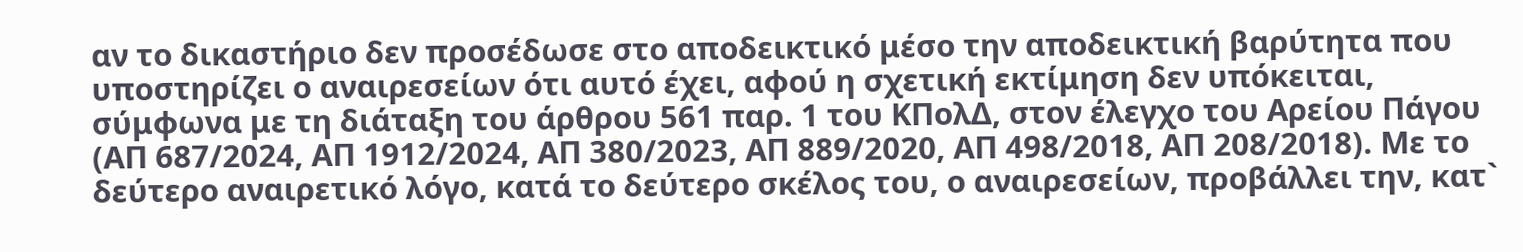αν το δικαστήριο δεν προσέδωσε στο αποδεικτικό μέσο την αποδεικτική βαρύτητα που υποστηρίζει ο αναιρεσείων ότι αυτό έχει, αφού η σχετική εκτίμηση δεν υπόκειται, σύμφωνα με τη διάταξη του άρθρου 561 παρ. 1 του ΚΠολΔ, στον έλεγχο του Αρείου Πάγου (ΑΠ 687/2024, AΠ 1912/2024, ΑΠ 380/2023, ΑΠ 889/2020, ΑΠ 498/2018, ΑΠ 208/2018). Με το δεύτερο αναιρετικό λόγο, κατά το δεύτερο σκέλος του, ο αναιρεσείων, προβάλλει την, κατ`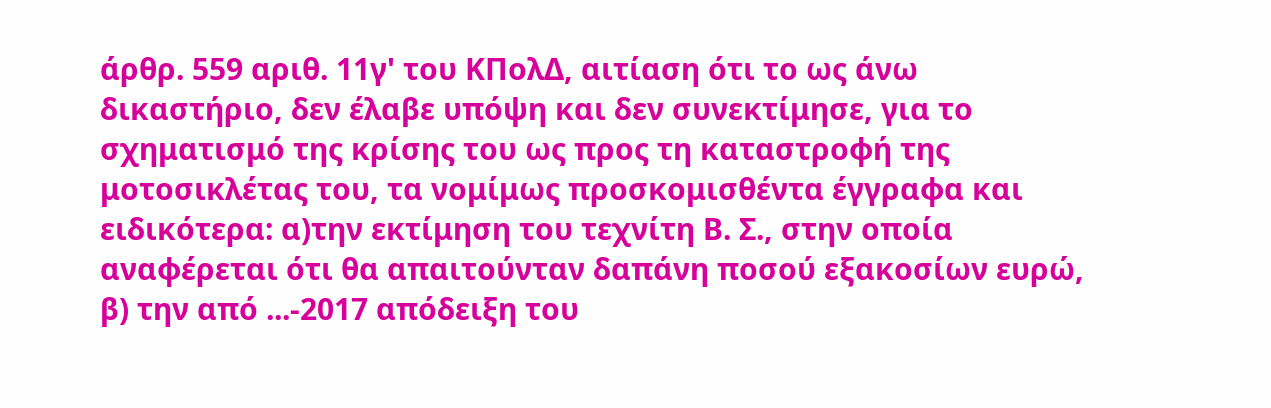άρθρ. 559 αριθ. 11γ' του ΚΠολΔ, αιτίαση ότι το ως άνω δικαστήριο, δεν έλαβε υπόψη και δεν συνεκτίμησε, για το σχηματισμό της κρίσης του ως προς τη καταστροφή της μοτοσικλέτας του, τα νομίμως προσκομισθέντα έγγραφα και ειδικότερα: α)την εκτίμηση του τεχνίτη Β. Σ., στην οποία αναφέρεται ότι θα απαιτούνταν δαπάνη ποσού εξακοσίων ευρώ, β) την από ...-2017 απόδειξη του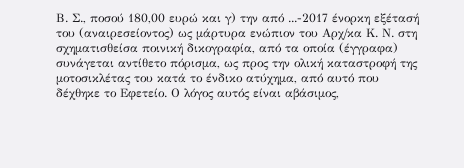Β. Σ., ποσού 180,00 ευρώ και γ) την από ...-2017 ένορκη εξέτασή του (αναιρεσείοντος) ως μάρτυρα ενώπιον του Αρχ/κα Κ. Ν. στη σχηματισθείσα ποινική δικογραφία, από τα οποία (έγγραφα) συνάγεται αντίθετο πόρισμα, ως προς την ολική καταστροφή της μοτοσικλέτας του κατά το ένδικο ατύχημα, από αυτό που δέχθηκε το Εφετείο. Ο λόγος αυτός είναι αβάσιμος,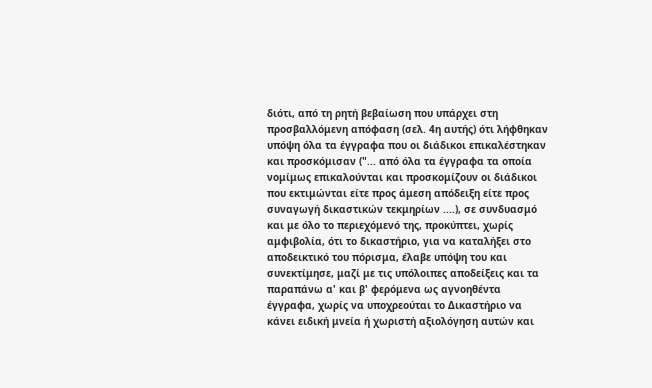διότι, από τη ρητή βεβαίωση που υπάρχει στη προσβαλλόμενη απόφαση (σελ. 4η αυτής) ότι λήφθηκαν υπόψη όλα τα έγγραφα που οι διάδικοι επικαλέστηκαν και προσκόμισαν ("... από όλα τα έγγραφα τα οποία νομίμως επικαλούνται και προσκομίζουν οι διάδικοι που εκτιμώνται είτε προς άμεση απόδειξη είτε προς συναγωγή δικαστικών τεκμηρίων ....), σε συνδυασμό και με όλο το περιεχόμενό της, προκύπτει, χωρίς αμφιβολία, ότι το δικαστήριο, για να καταλήξει στο αποδεικτικό του πόρισμα, έλαβε υπόψη του και συνεκτίμησε, μαζί με τις υπόλοιπες αποδείξεις και τα παραπάνω α' και β' φερόμενα ως αγνοηθέντα έγγραφα, χωρίς να υποχρεούται το Δικαστήριο να κάνει ειδική μνεία ή χωριστή αξιολόγηση αυτών και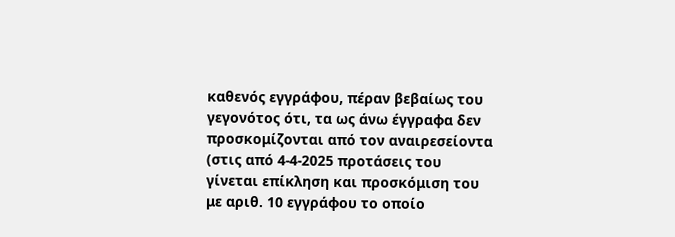καθενός εγγράφου, πέραν βεβαίως του γεγονότος ότι, τα ως άνω έγγραφα δεν προσκομίζονται από τον αναιρεσείοντα (στις από 4-4-2025 προτάσεις του γίνεται επίκληση και προσκόμιση του με αριθ. 10 εγγράφου το οποίο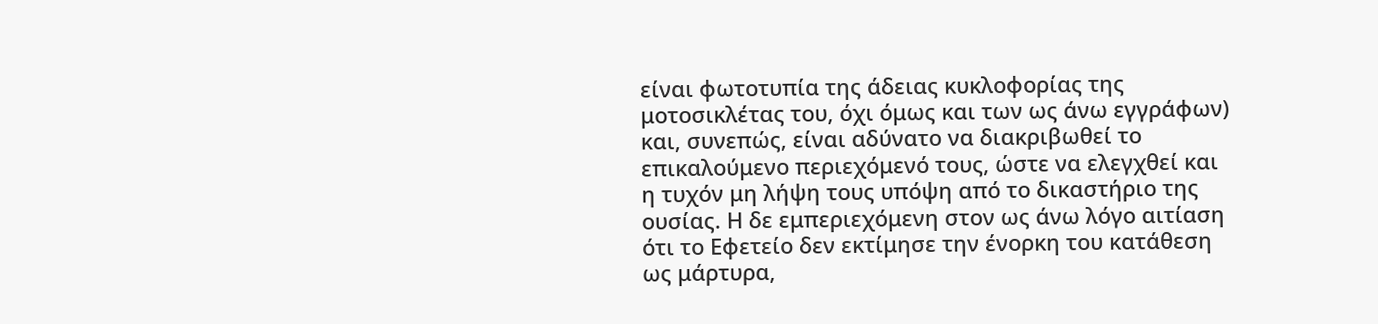είναι φωτοτυπία της άδειας κυκλοφορίας της μοτοσικλέτας του, όχι όμως και των ως άνω εγγράφων) και, συνεπώς, είναι αδύνατο να διακριβωθεί το επικαλούμενο περιεχόμενό τους, ώστε να ελεγχθεί και η τυχόν μη λήψη τους υπόψη από το δικαστήριο της ουσίας. Η δε εμπεριεχόμενη στον ως άνω λόγο αιτίαση ότι το Εφετείο δεν εκτίμησε την ένορκη του κατάθεση ως μάρτυρα,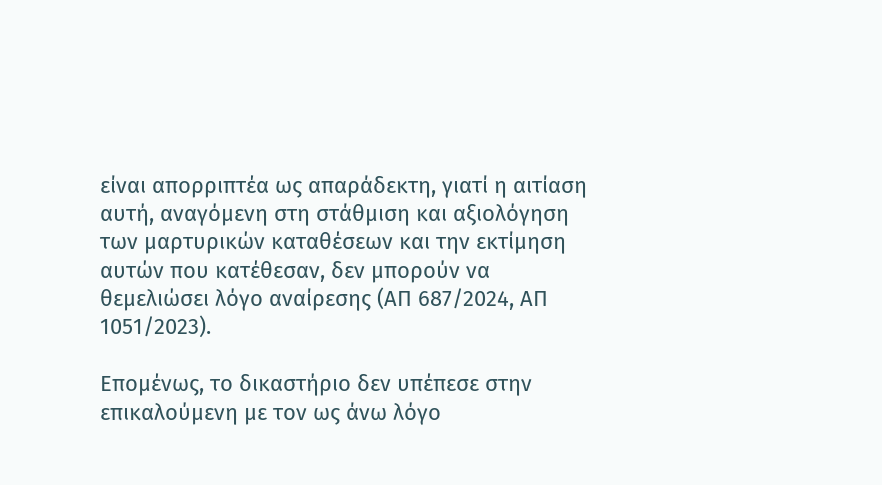είναι απορριπτέα ως απαράδεκτη, γιατί η αιτίαση αυτή, αναγόμενη στη στάθμιση και αξιολόγηση των μαρτυρικών καταθέσεων και την εκτίμηση αυτών που κατέθεσαν, δεν μπορούν να θεμελιώσει λόγο αναίρεσης (ΑΠ 687/2024, ΑΠ 1051/2023).

Επομένως, το δικαστήριο δεν υπέπεσε στην επικαλούμενη με τον ως άνω λόγο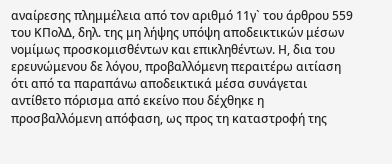αναίρεσης πλημμέλεια από τον αριθμό 11γ` του άρθρου 559 του ΚΠολΔ, δηλ. της μη λήψης υπόψη αποδεικτικών μέσων νομίμως προσκομισθέντων και επικληθέντων. Η, δια του ερευνώμενου δε λόγου, προβαλλόμενη περαιτέρω αιτίαση ότι από τα παραπάνω αποδεικτικά μέσα συνάγεται αντίθετο πόρισμα από εκείνο που δέχθηκε η προσβαλλόμενη απόφαση, ως προς τη καταστροφή της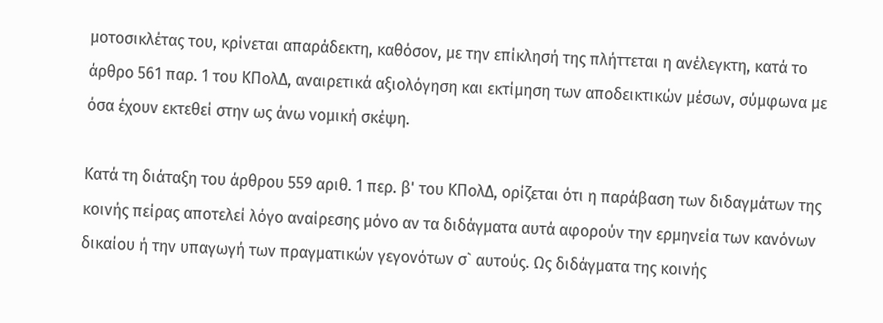μοτοσικλέτας του, κρίνεται απαράδεκτη, καθόσον, με την επίκλησή της πλήττεται η ανέλεγκτη, κατά το άρθρο 561 παρ. 1 του ΚΠολΔ, αναιρετικά αξιολόγηση και εκτίμηση των αποδεικτικών μέσων, σύμφωνα με όσα έχουν εκτεθεί στην ως άνω νομική σκέψη.

Κατά τη διάταξη του άρθρου 559 αριθ. 1 περ. β' του ΚΠολΔ, ορίζεται ότι η παράβαση των διδαγμάτων της κοινής πείρας αποτελεί λόγο αναίρεσης μόνο αν τα διδάγματα αυτά αφορούν την ερμηνεία των κανόνων δικαίου ή την υπαγωγή των πραγματικών γεγονότων σ` αυτούς. Ως διδάγματα της κοινής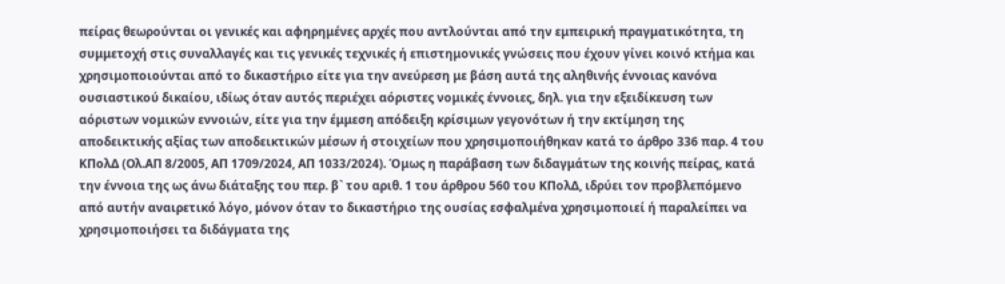πείρας θεωρούνται οι γενικές και αφηρημένες αρχές που αντλούνται από την εμπειρική πραγματικότητα, τη συμμετοχή στις συναλλαγές και τις γενικές τεχνικές ή επιστημονικές γνώσεις που έχουν γίνει κοινό κτήμα και χρησιμοποιούνται από το δικαστήριο είτε για την ανεύρεση με βάση αυτά της αληθινής έννοιας κανόνα ουσιαστικού δικαίου, ιδίως όταν αυτός περιέχει αόριστες νομικές έννοιες, δηλ. για την εξειδίκευση των αόριστων νομικών εννοιών, είτε για την έμμεση απόδειξη κρίσιμων γεγονότων ή την εκτίμηση της αποδεικτικής αξίας των αποδεικτικών μέσων ή στοιχείων που χρησιμοποιήθηκαν κατά το άρθρο 336 παρ. 4 του ΚΠολΔ (Ολ.ΑΠ 8/2005, ΑΠ 1709/2024, ΑΠ 1033/2024). Όμως η παράβαση των διδαγμάτων της κοινής πείρας, κατά την έννοια της ως άνω διάταξης του περ. β` του αριθ. 1 του άρθρου 560 του ΚΠολΔ, ιδρύει τον προβλεπόμενο από αυτήν αναιρετικό λόγο, μόνον όταν το δικαστήριο της ουσίας εσφαλμένα χρησιμοποιεί ή παραλείπει να χρησιμοποιήσει τα διδάγματα της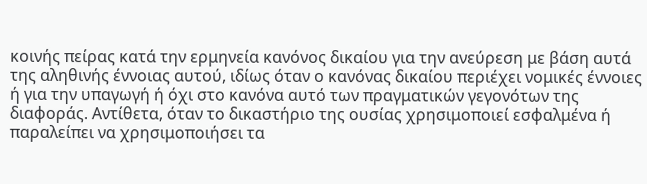κοινής πείρας κατά την ερμηνεία κανόνος δικαίου για την ανεύρεση με βάση αυτά της αληθινής έννοιας αυτού, ιδίως όταν ο κανόνας δικαίου περιέχει νομικές έννοιες ή για την υπαγωγή ή όχι στο κανόνα αυτό των πραγματικών γεγονότων της διαφοράς. Αντίθετα, όταν το δικαστήριο της ουσίας χρησιμοποιεί εσφαλμένα ή παραλείπει να χρησιμοποιήσει τα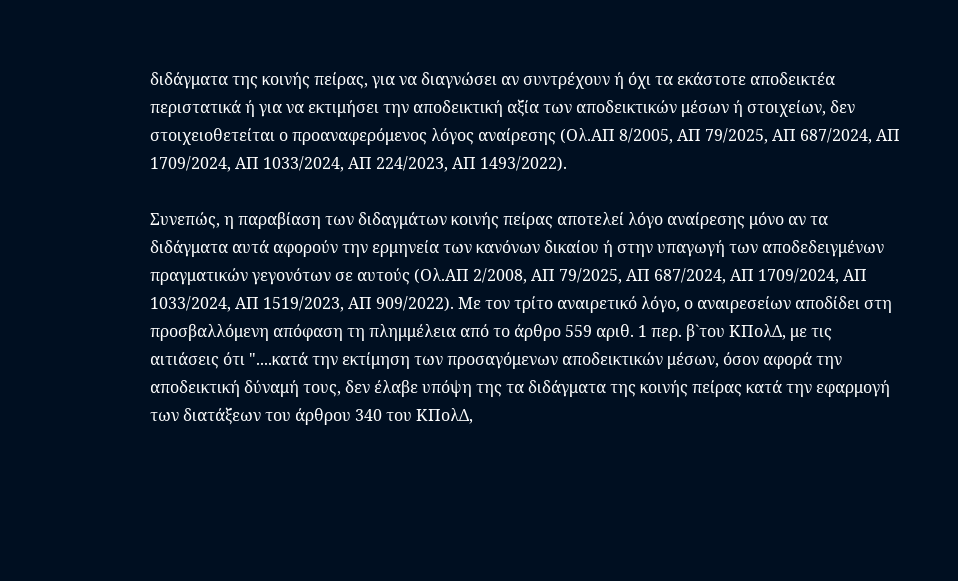διδάγματα της κοινής πείρας, για να διαγνώσει αν συντρέχουν ή όχι τα εκάστοτε αποδεικτέα περιστατικά ή για να εκτιμήσει την αποδεικτική αξία των αποδεικτικών μέσων ή στοιχείων, δεν στοιχειοθετείται ο προαναφερόμενος λόγος αναίρεσης (Ολ.ΑΠ 8/2005, ΑΠ 79/2025, ΑΠ 687/2024, ΑΠ 1709/2024, ΑΠ 1033/2024, ΑΠ 224/2023, ΑΠ 1493/2022).

Συνεπώς, η παραβίαση των διδαγμάτων κοινής πείρας αποτελεί λόγο αναίρεσης μόνο αν τα διδάγματα αυτά αφορούν την ερμηνεία των κανόνων δικαίου ή στην υπαγωγή των αποδεδειγμένων πραγματικών γεγονότων σε αυτούς (Ολ.ΑΠ 2/2008, ΑΠ 79/2025, ΑΠ 687/2024, ΑΠ 1709/2024, ΑΠ 1033/2024, ΑΠ 1519/2023, ΑΠ 909/2022). Με τον τρίτο αναιρετικό λόγο, ο αναιρεσείων αποδίδει στη προσβαλλόμενη απόφαση τη πλημμέλεια από το άρθρο 559 αριθ. 1 περ. β`του ΚΠολΔ, με τις αιτιάσεις ότι "....κατά την εκτίμηση των προσαγόμενων αποδεικτικών μέσων, όσον αφορά την αποδεικτική δύναμή τους, δεν έλαβε υπόψη της τα διδάγματα της κοινής πείρας κατά την εφαρμογή των διατάξεων του άρθρου 340 του ΚΠολΔ,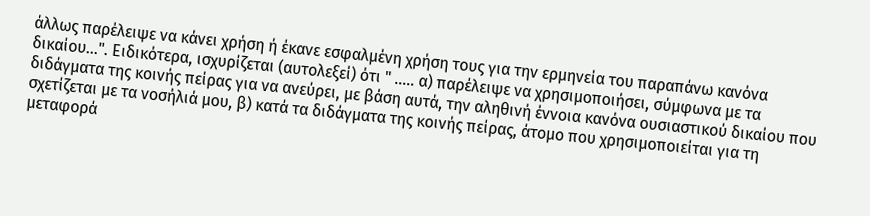άλλως παρέλειψε να κάνει χρήση ή έκανε εσφαλμένη χρήση τους για την ερμηνεία του παραπάνω κανόνα δικαίου...". Ειδικότερα, ισχυρίζεται (αυτολεξεί) ότι " ..... α) παρέλειψε να χρησιμοποιήσει, σύμφωνα με τα διδάγματα της κοινής πείρας για να ανεύρει, με βάση αυτά, την αληθινή έννοια κανόνα ουσιαστικού δικαίου που σχετίζεται με τα νοσήλιά μου, β) κατά τα διδάγματα της κοινής πείρας, άτομο που χρησιμοποιείται για τη μεταφορά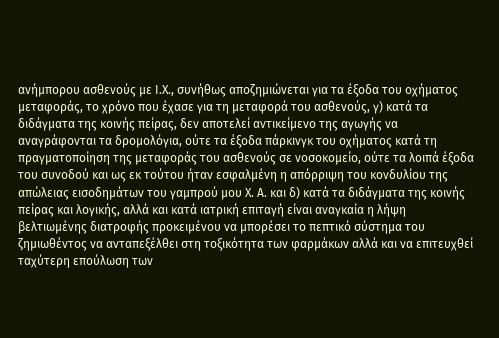ανήμπορου ασθενούς με Ι.Χ., συνήθως αποζημιώνεται για τα έξοδα του οχήματος μεταφοράς, το χρόνο που έχασε για τη μεταφορά του ασθενούς, γ) κατά τα διδάγματα της κοινής πείρας, δεν αποτελεί αντικείμενο της αγωγής να αναγράφονται τα δρομολόγια, ούτε τα έξοδα πάρκινγκ του οχήματος κατά τη πραγματοποίηση της μεταφοράς του ασθενούς σε νοσοκομείο, ούτε τα λοιπά έξοδα του συνοδού και ως εκ τούτου ήταν εσφαλμένη η απόρριψη του κονδυλίου της απώλειας εισοδημάτων του γαμπρού μου Χ. Α. και δ) κατά τα διδάγματα της κοινής πείρας και λογικής, αλλά και κατά ιατρική επιταγή είναι αναγκαία η λήψη βελτιωμένης διατροφής προκειμένου να μπορέσει το πεπτικό σύστημα του ζημιωθέντος να ανταπεξέλθει στη τοξικότητα των φαρμάκων αλλά και να επιτευχθεί ταχύτερη επούλωση των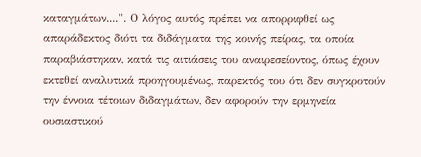καταγμάτων....". Ο λόγος αυτός πρέπει να απορριφθεί ως απαράδεκτος διότι τα διδάγματα της κοινής πείρας, τα οποία παραβιάστηκαν, κατά τις αιτιάσεις του αναιρεσείοντος, όπως έχουν εκτεθεί αναλυτικά προηγουμένως, παρεκτός του ότι δεν συγκροτούν την έννοια τέτοιων διδαγμάτων, δεν αφορούν την ερμηνεία ουσιαστικού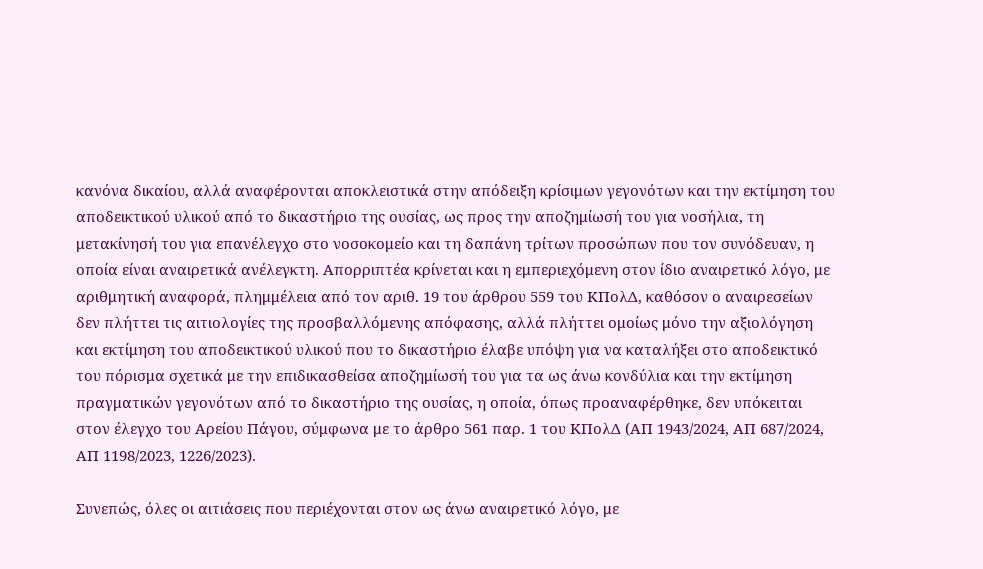κανόνα δικαίου, αλλά αναφέρονται αποκλειστικά στην απόδειξη κρίσιμων γεγονότων και την εκτίμηση του αποδεικτικού υλικού από το δικαστήριο της ουσίας, ως προς την αποζημίωσή του για νοσήλια, τη μετακίνησή του για επανέλεγχο στο νοσοκομείο και τη δαπάνη τρίτων προσώπων που τον συνόδευαν, η οποία είναι αναιρετικά ανέλεγκτη. Απορριπτέα κρίνεται και η εμπεριεχόμενη στον ίδιο αναιρετικό λόγο, με αριθμητική αναφορά, πλημμέλεια από τον αριθ. 19 του άρθρου 559 του ΚΠολΔ, καθόσον ο αναιρεσείων δεν πλήττει τις αιτιολογίες της προσβαλλόμενης απόφασης, αλλά πλήττει ομοίως μόνο την αξιολόγηση και εκτίμηση του αποδεικτικού υλικού που το δικαστήριο έλαβε υπόψη για να καταλήξει στο αποδεικτικό του πόρισμα σχετικά με την επιδικασθείσα αποζημίωσή του για τα ως άνω κονδύλια και την εκτίμηση πραγματικών γεγονότων από το δικαστήριο της ουσίας, η οποία, όπως προαναφέρθηκε, δεν υπόκειται στον έλεγχο του Αρείου Πάγου, σύμφωνα με το άρθρο 561 παρ. 1 του ΚΠολΔ (ΑΠ 1943/2024, ΑΠ 687/2024, ΑΠ 1198/2023, 1226/2023).

Συνεπώς, όλες οι αιτιάσεις που περιέχονται στον ως άνω αναιρετικό λόγο, με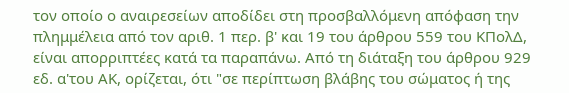τον οποίο ο αναιρεσείων αποδίδει στη προσβαλλόμενη απόφαση την πλημμέλεια από τον αριθ. 1 περ. β' και 19 του άρθρου 559 του ΚΠολΔ, είναι απορριπτέες κατά τα παραπάνω. Από τη διάταξη του άρθρου 929 εδ. α'του ΑΚ, ορίζεται, ότι "σε περίπτωση βλάβης του σώματος ή της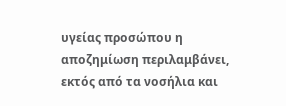υγείας προσώπου η αποζημίωση περιλαμβάνει, εκτός από τα νοσήλια και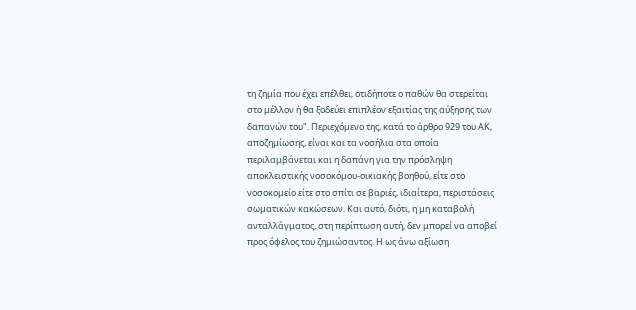τη ζημία που έχει επέλθει, οτιδήποτε ο παθών θα στερείται στο μέλλον ή θα ξοδεύει επιπλέον εξαιτίας της αύξησης των δαπανών του". Περιεχόμενο της, κατά το άρθρο 929 του ΑΚ, αποζημίωσης, είναι και τα νοσήλια στα οποία περιλαμβάνεται και η δαπάνη για την πρόσληψη αποκλειστικής νοσοκόμου-οικιακής βοηθού, είτε στο νοσοκομείο είτε στο σπίτι σε βαριές, ιδιαίτερα, περιστάσεις σωματικών κακώσεων. Και αυτό, διότι, η μη καταβολή ανταλλάγματος, στη περίπτωση αυτή, δεν μπορεί να αποβεί προς όφελος του ζημιώσαντος. Η ως άνω αξίωση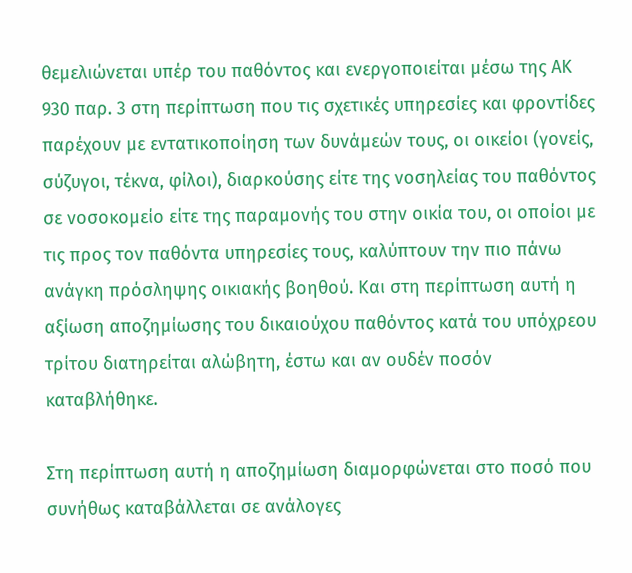θεμελιώνεται υπέρ του παθόντος και ενεργοποιείται μέσω της ΑΚ 930 παρ. 3 στη περίπτωση που τις σχετικές υπηρεσίες και φροντίδες παρέχουν με εντατικοποίηση των δυνάμεών τους, οι οικείοι (γονείς, σύζυγοι, τέκνα, φίλοι), διαρκούσης είτε της νοσηλείας του παθόντος σε νοσοκομείο είτε της παραμονής του στην οικία του, οι οποίοι με τις προς τον παθόντα υπηρεσίες τους, καλύπτουν την πιο πάνω ανάγκη πρόσληψης οικιακής βοηθού. Και στη περίπτωση αυτή η αξίωση αποζημίωσης του δικαιούχου παθόντος κατά του υπόχρεου τρίτου διατηρείται αλώβητη, έστω και αν ουδέν ποσόν καταβλήθηκε.

Στη περίπτωση αυτή η αποζημίωση διαμορφώνεται στο ποσό που συνήθως καταβάλλεται σε ανάλογες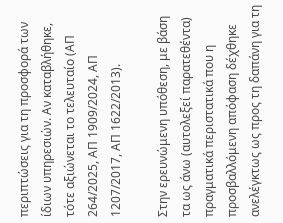περιπτώσεις για τη προσφορά των ίδιων υπηρεσιών. Αν καταβλήθηκε, τότε αξιώνεται το τελευταίο (ΑΠ 264/2025, ΑΠ 1909/2024, ΑΠ 1207/2017, ΑΠ 1622/2013).

Στην ερευνώμενη υπόθεση, με βάση τα ως άνω (αυτολεξεί παρατεθέντα) πραγματικά περιστατικά που η προσβαλλόμενη απόφαση δέχθηκε ανελέγκτως ως προς τη δαπάνη για τη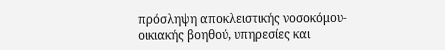πρόσληψη αποκλειστικής νοσοκόμου-οικιακής βοηθού, υπηρεσίες και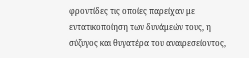φροντίδες τις οποίες παρείχαν με εντατικοποίηση των δυνάμεών τους, η σύζυγος και θυγατέρα του αναιρεσείοντος,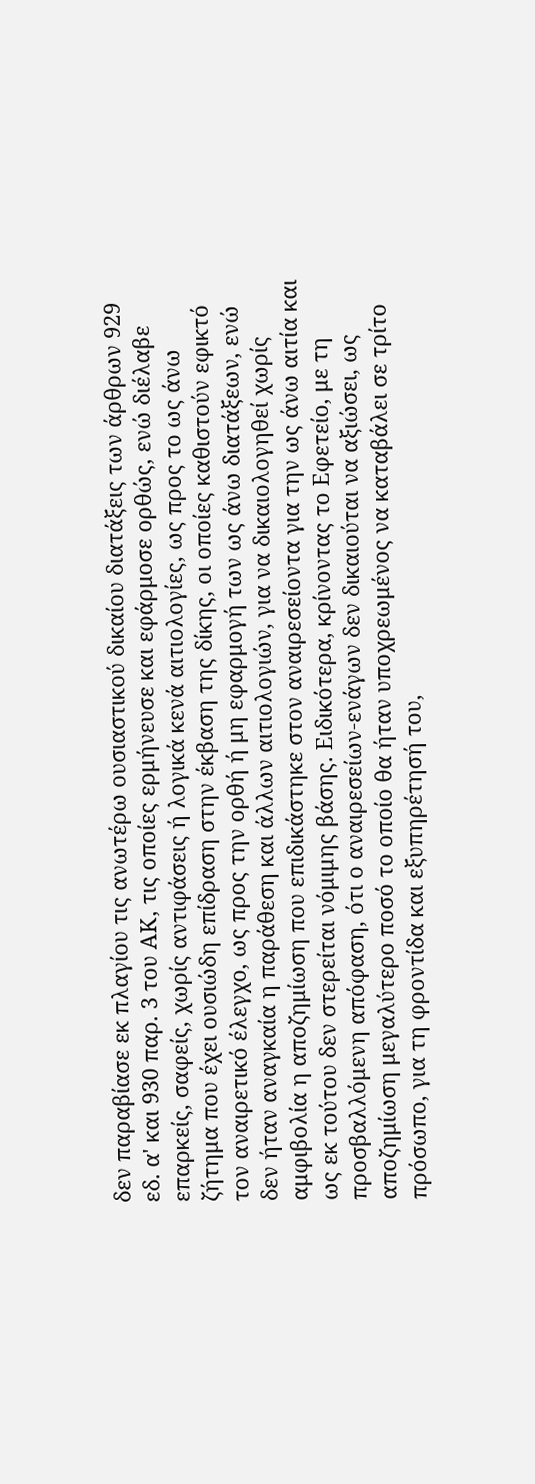δεν παραβίασε εκ πλαγίου τις ανωτέρω ουσιαστικού δικαίου διατάξεις των άρθρων 929 εδ. α' και 930 παρ. 3 του ΑΚ, τις οποίες ερμήνευσε και εφάρμοσε ορθώς, ενώ διέλαβε επαρκείς, σαφείς, χωρίς αντιφάσεις ή λογικά κενά αιτιολογίες, ως προς το ως άνω ζήτημα που έχει ουσιώδη επίδραση στην έκβαση της δίκης, οι οποίες καθιστούν εφικτό τον αναιρετικό έλεγχο, ως προς την ορθή ή μη εφαρμογή των ως άνω διατάξεων, ενώ δεν ήταν αναγκαία η παράθεση και άλλων αιτιολογιών, για να δικαιολογηθεί χωρίς αμφιβολία η αποζημίωση που επιδικάστηκε στον αναιρεσείοντα για την ως άνω αιτία και ως εκ τούτου δεν στερείται νόμιμης βάσης. Ειδικότερα, κρίνοντας το Εφετείο, με τη προσβαλλόμενη απόφαση, ότι ο αναιρεσείων-ενάγων δεν δικαιούται να αξιώσει, ως αποζημίωση μεγαλύτερο ποσό το οποίο θα ήταν υποχρεωμένος να καταβάλει σε τρίτο πρόσωπο, για τη φροντίδα και εξυπηρέτησή του,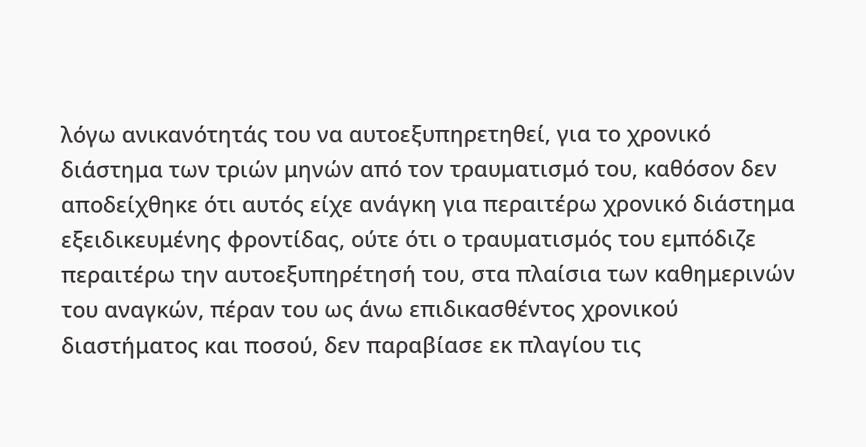λόγω ανικανότητάς του να αυτοεξυπηρετηθεί, για το χρονικό διάστημα των τριών μηνών από τον τραυματισμό του, καθόσον δεν αποδείχθηκε ότι αυτός είχε ανάγκη για περαιτέρω χρονικό διάστημα εξειδικευμένης φροντίδας, ούτε ότι ο τραυματισμός του εμπόδιζε περαιτέρω την αυτοεξυπηρέτησή του, στα πλαίσια των καθημερινών του αναγκών, πέραν του ως άνω επιδικασθέντος χρονικού διαστήματος και ποσού, δεν παραβίασε εκ πλαγίου τις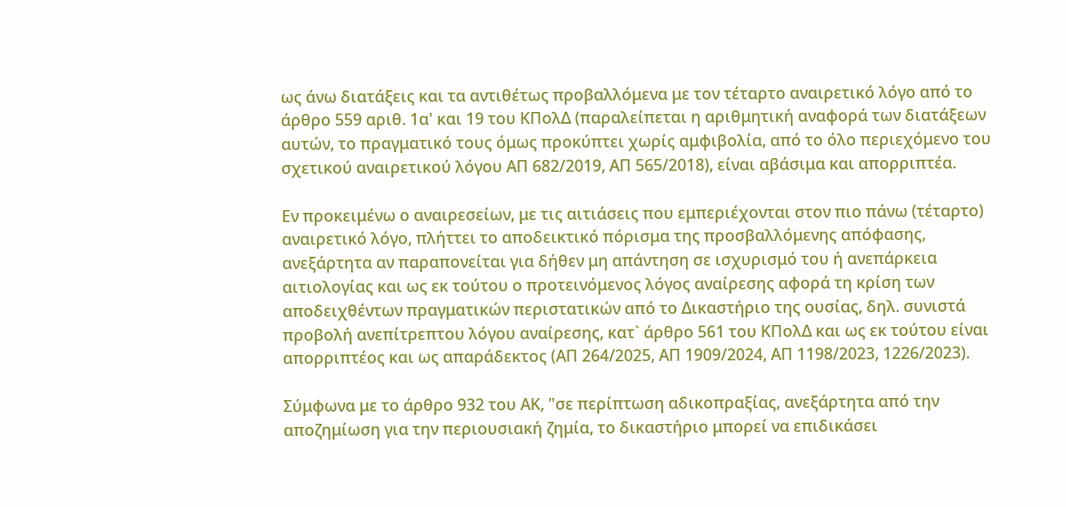ως άνω διατάξεις και τα αντιθέτως προβαλλόμενα με τον τέταρτο αναιρετικό λόγο από το άρθρο 559 αριθ. 1α' και 19 του ΚΠολΔ (παραλείπεται η αριθμητική αναφορά των διατάξεων αυτών, το πραγματικό τους όμως προκύπτει χωρίς αμφιβολία, από το όλο περιεχόμενο του σχετικού αναιρετικού λόγου ΑΠ 682/2019, ΑΠ 565/2018), είναι αβάσιμα και απορριπτέα.

Εν προκειμένω ο αναιρεσείων, με τις αιτιάσεις που εμπεριέχονται στον πιο πάνω (τέταρτο) αναιρετικό λόγο, πλήττει το αποδεικτικό πόρισμα της προσβαλλόμενης απόφασης, ανεξάρτητα αν παραπονείται για δήθεν μη απάντηση σε ισχυρισμό του ή ανεπάρκεια αιτιολογίας και ως εκ τούτου ο προτεινόμενος λόγος αναίρεσης αφορά τη κρίση των αποδειχθέντων πραγματικών περιστατικών από το Δικαστήριο της ουσίας, δηλ. συνιστά προβολή ανεπίτρεπτου λόγου αναίρεσης, κατ` άρθρο 561 του ΚΠολΔ και ως εκ τούτου είναι απορριπτέος και ως απαράδεκτος (ΑΠ 264/2025, ΑΠ 1909/2024, ΑΠ 1198/2023, 1226/2023).

Σύμφωνα με το άρθρο 932 του ΑΚ, "σε περίπτωση αδικοπραξίας, ανεξάρτητα από την αποζημίωση για την περιουσιακή ζημία, το δικαστήριο μπορεί να επιδικάσει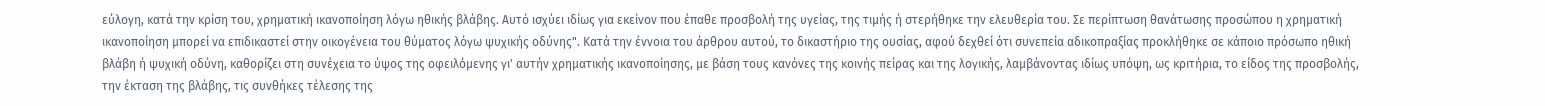εύλογη, κατά την κρίση του, χρηματική ικανοποίηση λόγω ηθικής βλάβης. Αυτό ισχύει ιδίως για εκείνον που έπαθε προσβολή της υγείας, της τιμής ή στερήθηκε την ελευθερία του. Σε περίπτωση θανάτωσης προσώπου η χρηματική ικανοποίηση μπορεί να επιδικαστεί στην οικογένεια του θύματος λόγω ψυχικής οδύνης". Κατά την έννοια του άρθρου αυτού, το δικαστήριο της ουσίας, αφού δεχθεί ότι συνεπεία αδικοπραξίας προκλήθηκε σε κάποιο πρόσωπο ηθική βλάβη ή ψυχική οδύνη, καθορίζει στη συνέχεια το ύψος της οφειλόμενης γι' αυτήν χρηματικής ικανοποίησης, με βάση τους κανόνες της κοινής πείρας και της λογικής, λαμβάνοντας ιδίως υπόψη, ως κριτήρια, το είδος της προσβολής, την έκταση της βλάβης, τις συνθήκες τέλεσης της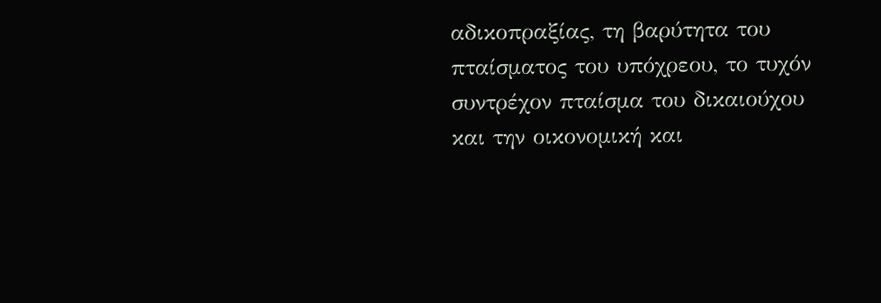αδικοπραξίας, τη βαρύτητα του πταίσματος του υπόχρεου, το τυχόν συντρέχον πταίσμα του δικαιούχου και την οικονομική και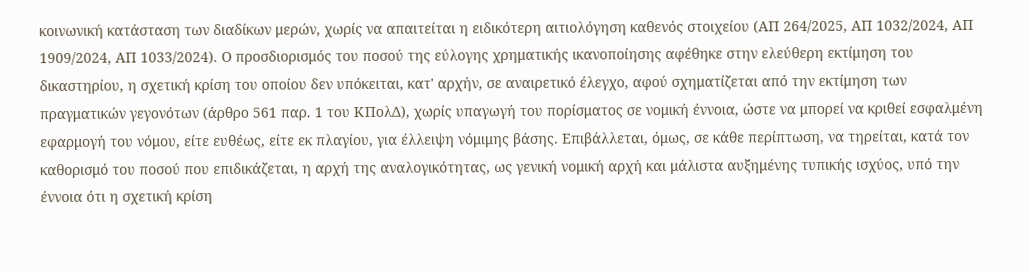κοινωνική κατάσταση των διαδίκων μερών, χωρίς να απαιτείται η ειδικότερη αιτιολόγηση καθενός στοιχείου (ΑΠ 264/2025, ΑΠ 1032/2024, ΑΠ 1909/2024, ΑΠ 1033/2024). Ο προσδιορισμός του ποσού της εύλογης χρηματικής ικανοποίησης αφέθηκε στην ελεύθερη εκτίμηση του δικαστηρίου, η σχετική κρίση του οποίου δεν υπόκειται, κατ' αρχήν, σε αναιρετικό έλεγχο, αφού σχηματίζεται από την εκτίμηση των πραγματικών γεγονότων (άρθρο 561 παρ. 1 του ΚΠολΔ), χωρίς υπαγωγή του πορίσματος σε νομική έννοια, ώστε να μπορεί να κριθεί εσφαλμένη εφαρμογή του νόμου, είτε ευθέως, είτε εκ πλαγίου, για έλλειψη νόμιμης βάσης. Επιβάλλεται, όμως, σε κάθε περίπτωση, να τηρείται, κατά τον καθορισμό του ποσού που επιδικάζεται, η αρχή της αναλογικότητας, ως γενική νομική αρχή και μάλιστα αυξημένης τυπικής ισχύος, υπό την έννοια ότι η σχετική κρίση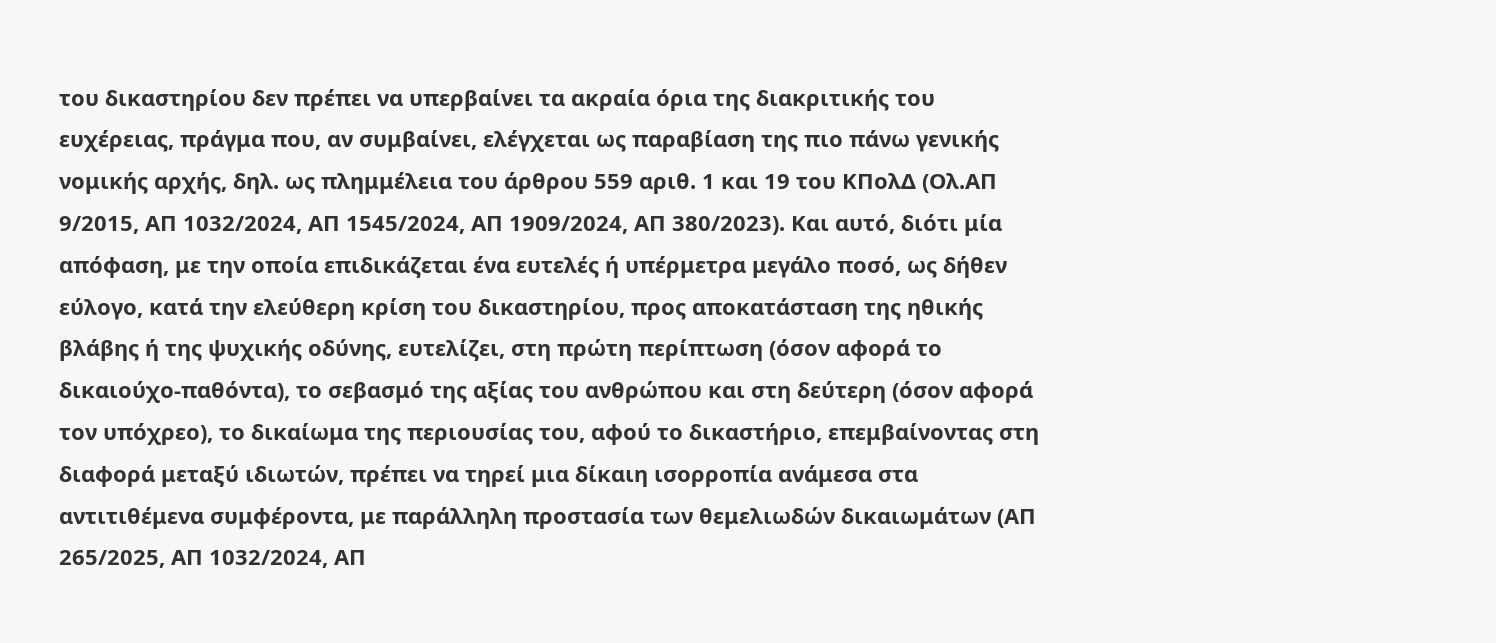του δικαστηρίου δεν πρέπει να υπερβαίνει τα ακραία όρια της διακριτικής του ευχέρειας, πράγμα που, αν συμβαίνει, ελέγχεται ως παραβίαση της πιο πάνω γενικής νομικής αρχής, δηλ. ως πλημμέλεια του άρθρου 559 αριθ. 1 και 19 του ΚΠολΔ (Ολ.ΑΠ 9/2015, ΑΠ 1032/2024, ΑΠ 1545/2024, ΑΠ 1909/2024, ΑΠ 380/2023). Και αυτό, διότι μία απόφαση, με την οποία επιδικάζεται ένα ευτελές ή υπέρμετρα μεγάλο ποσό, ως δήθεν εύλογο, κατά την ελεύθερη κρίση του δικαστηρίου, προς αποκατάσταση της ηθικής βλάβης ή της ψυχικής οδύνης, ευτελίζει, στη πρώτη περίπτωση (όσον αφορά το δικαιούχο-παθόντα), το σεβασμό της αξίας του ανθρώπου και στη δεύτερη (όσον αφορά τον υπόχρεο), το δικαίωμα της περιουσίας του, αφού το δικαστήριο, επεμβαίνοντας στη διαφορά μεταξύ ιδιωτών, πρέπει να τηρεί μια δίκαιη ισορροπία ανάμεσα στα αντιτιθέμενα συμφέροντα, με παράλληλη προστασία των θεμελιωδών δικαιωμάτων (ΑΠ 265/2025, ΑΠ 1032/2024, ΑΠ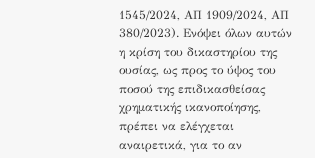1545/2024, ΑΠ 1909/2024, ΑΠ 380/2023). Ενόψει όλων αυτών η κρίση του δικαστηρίου της ουσίας, ως προς το ύψος του ποσού της επιδικασθείσας χρηματικής ικανοποίησης, πρέπει να ελέγχεται αναιρετικά, για το αν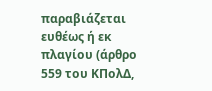παραβιάζεται ευθέως ή εκ πλαγίου (άρθρο 559 του ΚΠολΔ,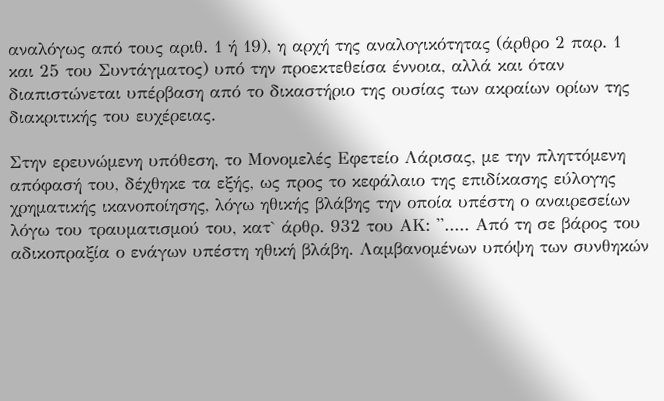αναλόγως από τους αριθ. 1 ή 19), η αρχή της αναλογικότητας (άρθρο 2 παρ. 1 και 25 του Συντάγματος) υπό την προεκτεθείσα έννοια, αλλά και όταν διαπιστώνεται υπέρβαση από το δικαστήριο της ουσίας των ακραίων ορίων της διακριτικής του ευχέρειας.

Στην ερευνώμενη υπόθεση, το Μονομελές Εφετείο Λάρισας, με την πληττόμενη απόφασή του, δέχθηκε τα εξής, ως προς το κεφάλαιο της επιδίκασης εύλογης χρηματικής ικανοποίησης, λόγω ηθικής βλάβης την οποία υπέστη ο αναιρεσείων λόγω του τραυματισμού του, κατ` άρθρ. 932 του ΑΚ: ''..... Από τη σε βάρος του αδικοπραξία ο ενάγων υπέστη ηθική βλάβη. Λαμβανομένων υπόψη των συνθηκών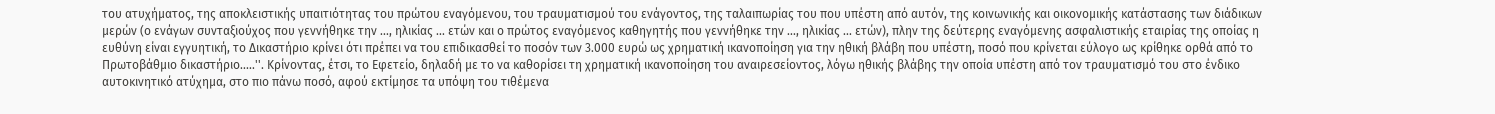του ατυχήματος, της αποκλειστικής υπαιτιότητας του πρώτου εναγόμενου, του τραυματισμού του ενάγοντος, της ταλαιπωρίας του που υπέστη από αυτόν, της κοινωνικής και οικονομικής κατάστασης των διάδικων μερών (ο ενάγων συνταξιούχος που γεννήθηκε την ..., ηλικίας ... ετών και ο πρώτος εναγόμενος καθηγητής που γεννήθηκε την ..., ηλικίας ... ετών), πλην της δεύτερης εναγόμενης ασφαλιστικής εταιρίας της οποίας η ευθύνη είναι εγγυητική, το Δικαστήριο κρίνει ότι πρέπει να του επιδικασθεί το ποσόν των 3.000 ευρώ ως χρηματική ικανοποίηση για την ηθική βλάβη που υπέστη, ποσό που κρίνεται εύλογο ως κρίθηκε ορθά από το Πρωτοβάθμιο δικαστήριο.....''. Κρίνοντας, έτσι, το Εφετείο, δηλαδή με το να καθορίσει τη χρηματική ικανοποίηση του αναιρεσείοντος, λόγω ηθικής βλάβης την οποία υπέστη από τον τραυματισμό του στο ένδικο αυτοκινητικό ατύχημα, στο πιο πάνω ποσό, αφού εκτίμησε τα υπόψη του τιθέμενα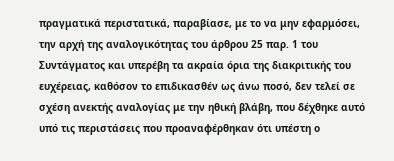πραγματικά περιστατικά, παραβίασε, με το να μην εφαρμόσει, την αρχή της αναλογικότητας του άρθρου 25 παρ. 1 του Συντάγματος και υπερέβη τα ακραία όρια της διακριτικής του ευχέρειας, καθόσον το επιδικασθέν ως άνω ποσό, δεν τελεί σε σχέση ανεκτής αναλογίας με την ηθική βλάβη, που δέχθηκε αυτό υπό τις περιστάσεις που προαναφέρθηκαν ότι υπέστη ο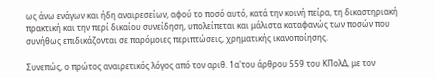ως άνω ενάγων και ήδη αναιρεσείων, αφού το ποσό αυτό, κατά την κοινή πείρα, τη δικαστηριακή πρακτική και την περί δικαίου συνείδηση, υπολείπεται και μάλιστα καταφανώς των ποσών που συνήθως επιδικάζονται σε παρόμοιες περιπτώσεις, χρηματικής ικανοποίησης.

Συνεπώς, ο πρώτος αναιρετικός λόγος από τον αριθ. 1α'του άρθρου 559 του ΚΠολΔ, με τον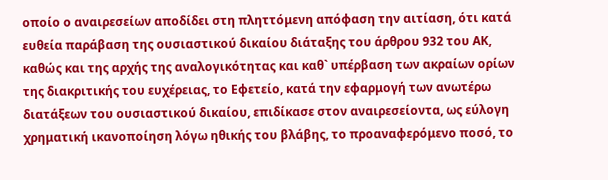οποίο ο αναιρεσείων αποδίδει στη πληττόμενη απόφαση την αιτίαση, ότι κατά ευθεία παράβαση της ουσιαστικού δικαίου διάταξης του άρθρου 932 του ΑΚ, καθώς και της αρχής της αναλογικότητας και καθ` υπέρβαση των ακραίων ορίων της διακριτικής του ευχέρειας, το Εφετείο, κατά την εφαρμογή των ανωτέρω διατάξεων του ουσιαστικού δικαίου, επιδίκασε στον αναιρεσείοντα, ως εύλογη χρηματική ικανοποίηση λόγω ηθικής του βλάβης, το προαναφερόμενο ποσό, το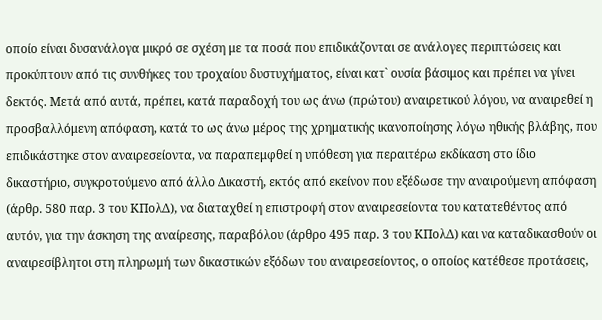οποίο είναι δυσανάλογα μικρό σε σχέση με τα ποσά που επιδικάζονται σε ανάλογες περιπτώσεις και προκύπτουν από τις συνθήκες του τροχαίου δυστυχήματος, είναι κατ` ουσία βάσιμος και πρέπει να γίνει δεκτός. Μετά από αυτά, πρέπει, κατά παραδοχή του ως άνω (πρώτου) αναιρετικού λόγου, να αναιρεθεί η προσβαλλόμενη απόφαση, κατά το ως άνω μέρος της χρηματικής ικανοποίησης λόγω ηθικής βλάβης, που επιδικάστηκε στον αναιρεσείοντα, να παραπεμφθεί η υπόθεση για περαιτέρω εκδίκαση στο ίδιο δικαστήριο, συγκροτούμενο από άλλο Δικαστή, εκτός από εκείνον που εξέδωσε την αναιρούμενη απόφαση (άρθρ. 580 παρ. 3 του ΚΠολΔ), να διαταχθεί η επιστροφή στον αναιρεσείοντα του κατατεθέντος από αυτόν, για την άσκηση της αναίρεσης, παραβόλου (άρθρο 495 παρ. 3 του ΚΠολΔ) και να καταδικασθούν οι αναιρεσίβλητοι στη πληρωμή των δικαστικών εξόδων του αναιρεσείοντος, ο οποίος κατέθεσε προτάσεις,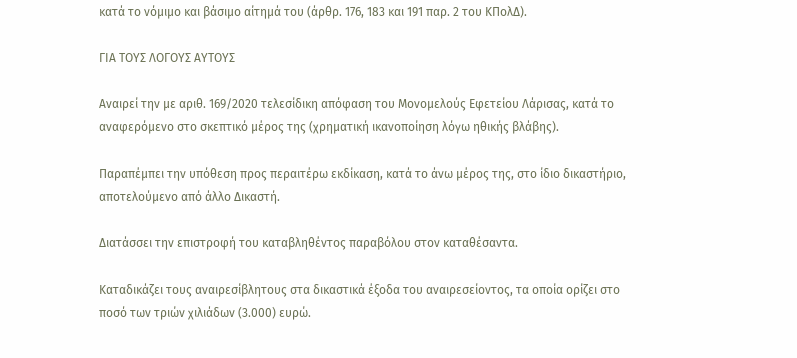κατά το νόμιμο και βάσιμο αίτημά του (άρθρ. 176, 183 και 191 παρ. 2 του ΚΠολΔ).

ΓΙΑ ΤΟΥΣ ΛΟΓΟΥΣ ΑΥΤΟΥΣ

Αναιρεί την με αριθ. 169/2020 τελεσίδικη απόφαση του Μονομελούς Εφετείου Λάρισας, κατά το αναφερόμενο στο σκεπτικό μέρος της (χρηματική ικανοποίηση λόγω ηθικής βλάβης).

Παραπέμπει την υπόθεση προς περαιτέρω εκδίκαση, κατά το άνω μέρος της, στο ίδιο δικαστήριο, αποτελούμενο από άλλο Δικαστή.

Διατάσσει την επιστροφή του καταβληθέντος παραβόλου στον καταθέσαντα.

Καταδικάζει τους αναιρεσίβλητους στα δικαστικά έξοδα του αναιρεσείοντος, τα οποία ορίζει στο ποσό των τριών χιλιάδων (3.000) ευρώ.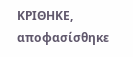ΚΡΙΘΗΚΕ, αποφασίσθηκε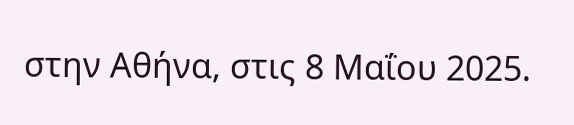στην Αθήνα, στις 8 Μαΐου 2025.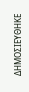ΔΗΜΟΣΙΕΥΘΗΚΕ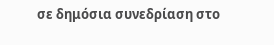σε δημόσια συνεδρίαση στο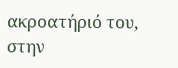ακροατήριό του, στην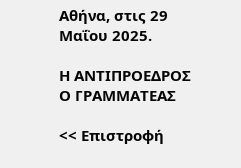Αθήνα, στις 29 Μαΐου 2025.

Η ΑΝΤΙΠΡΟΕΔΡΟΣ Ο ΓΡΑΜΜΑΤΕΑΣ

<< Επιστροφή